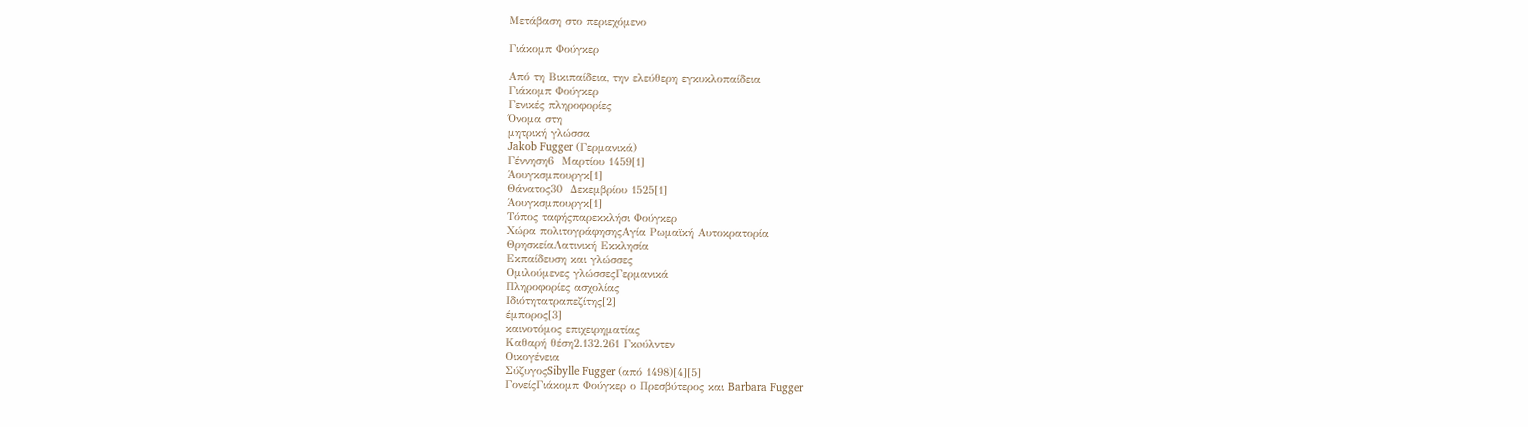Μετάβαση στο περιεχόμενο

Γιάκομπ Φούγκερ

Από τη Βικιπαίδεια, την ελεύθερη εγκυκλοπαίδεια
Γιάκομπ Φούγκερ
Γενικές πληροφορίες
Όνομα στη
μητρική γλώσσα
Jakob Fugger (Γερμανικά)
Γέννηση6  Μαρτίου 1459[1]
Άουγκσμπουργκ[1]
Θάνατος30  Δεκεμβρίου 1525[1]
Άουγκσμπουργκ[1]
Τόπος ταφήςπαρεκκλήσι Φούγκερ
Χώρα πολιτογράφησηςΑγία Ρωμαϊκή Αυτοκρατορία
ΘρησκείαΛατινική Εκκλησία
Εκπαίδευση και γλώσσες
Ομιλούμενες γλώσσεςΓερμανικά
Πληροφορίες ασχολίας
Ιδιότητατραπεζίτης[2]
έμπορος[3]
καινοτόμος επιχειρηματίας
Καθαρή θέση2.132.261 Γκoύλντεν
Οικογένεια
ΣύζυγοςSibylle Fugger (από 1498)[4][5]
ΓονείςΓιάκομπ Φούγκερ ο Πρεσβύτερος και Barbara Fugger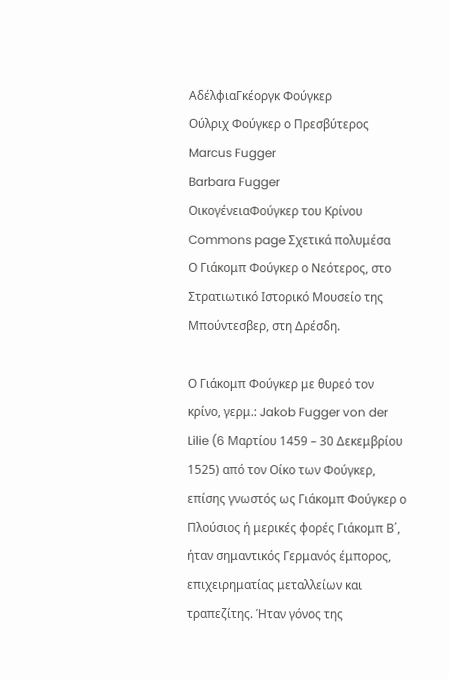ΑδέλφιαΓκέοργκ Φούγκερ
Ούλριχ Φούγκερ ο Πρεσβύτερος
Marcus Fugger
Barbara Fugger
ΟικογένειαΦούγκερ του Κρίνου
Commons page Σχετικά πολυμέσα
Ο Γιάκομπ Φούγκερ ο Νεότερος, στο Στρατιωτικό Ιστορικό Μουσείο της Μπούντεσβερ, στη Δρέσδη.

Ο Γιάκομπ Φούγκερ με θυρεό τον κρίνο, γερμ.: Jakob Fugger von der Lilie (6 Μαρτίου 1459 – 30 Δεκεμβρίου 1525) από τον Οίκο των Φούγκερ, επίσης γνωστός ως Γιάκομπ Φούγκερ ο Πλούσιος ή μερικές φορές Γιάκομπ Β΄, ήταν σημαντικός Γερμανός έμπορος, επιχειρηματίας μεταλλείων και τραπεζίτης. Ήταν γόνος της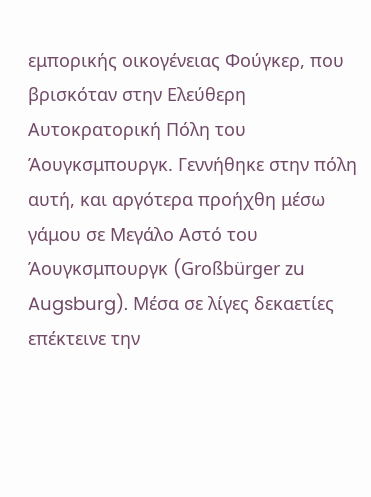εμπορικής οικογένειας Φούγκερ, που βρισκόταν στην Ελεύθερη Αυτοκρατορική Πόλη του Άουγκσμπουργκ. Γεννήθηκε στην πόλη αυτή, και αργότερα προήχθη μέσω γάμου σε Μεγάλο Αστό του Άουγκσμπουργκ (Großbürger zu Augsburg). Μέσα σε λίγες δεκαετίες επέκτεινε την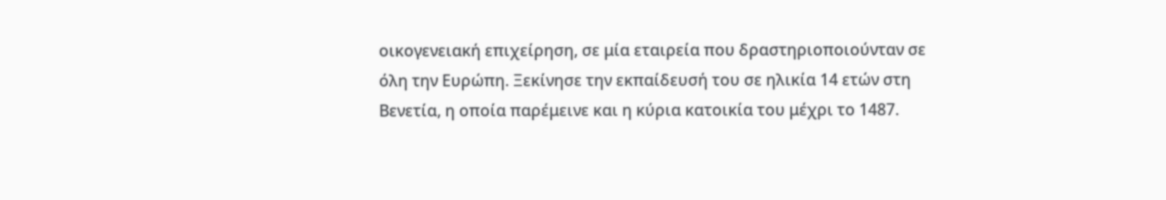οικογενειακή επιχείρηση, σε μία εταιρεία που δραστηριοποιούνταν σε όλη την Ευρώπη. Ξεκίνησε την εκπαίδευσή του σε ηλικία 14 ετών στη Βενετία, η οποία παρέμεινε και η κύρια κατοικία του μέχρι το 1487.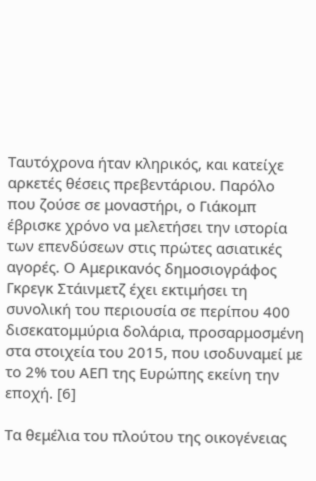Ταυτόχρονα ήταν κληρικός, και κατείχε αρκετές θέσεις πρεβεντάριου. Παρόλο που ζούσε σε μοναστήρι, ο Γιάκομπ έβρισκε χρόνο να μελετήσει την ιστορία των επενδύσεων στις πρώτες ασιατικές αγορές. Ο Αμερικανός δημοσιογράφος Γκρεγκ Στάινμετζ έχει εκτιμήσει τη συνολική του περιουσία σε περίπου 400 δισεκατομμύρια δολάρια, προσαρμοσμένη στα στοιχεία του 2015, που ισοδυναμεί με το 2% του ΑΕΠ της Ευρώπης εκείνη την εποχή. [6]

Τα θεμέλια του πλούτου της οικογένειας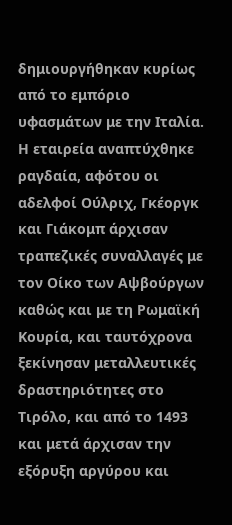δημιουργήθηκαν κυρίως από το εμπόριο υφασμάτων με την Ιταλία. Η εταιρεία αναπτύχθηκε ραγδαία, αφότου οι αδελφοί Ούλριχ, Γκέοργκ και Γιάκομπ άρχισαν τραπεζικές συναλλαγές με τον Οίκο των Αψβούργων καθώς και με τη Ρωμαϊκή Κουρία, και ταυτόχρονα ξεκίνησαν μεταλλευτικές δραστηριότητες στο Τιρόλο, και από το 1493 και μετά άρχισαν την εξόρυξη αργύρου και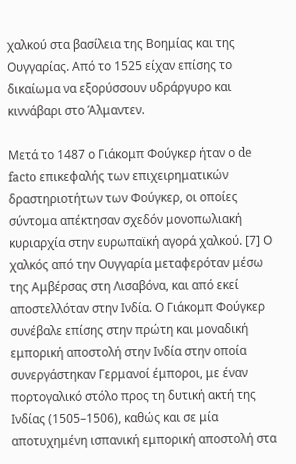χαλκού στα βασίλεια της Βοημίας και της Ουγγαρίας. Από το 1525 είχαν επίσης το δικαίωμα να εξορύσσουν υδράργυρο και κιννάβαρι στο Άλμαντεν.

Μετά το 1487 ο Γιάκομπ Φούγκερ ήταν ο de facto επικεφαλής των επιχειρηματικών δραστηριοτήτων των Φούγκερ, οι οποίες σύντομα απέκτησαν σχεδόν μονοπωλιακή κυριαρχία στην ευρωπαϊκή αγορά χαλκού. [7] Ο χαλκός από την Ουγγαρία μεταφερόταν μέσω της Αμβέρσας στη Λισαβόνα, και από εκεί αποστελλόταν στην Ινδία. Ο Γιάκομπ Φούγκερ συνέβαλε επίσης στην πρώτη και μοναδική εμπορική αποστολή στην Ινδία στην οποία συνεργάστηκαν Γερμανοί έμποροι, με έναν πορτογαλικό στόλο προς τη δυτική ακτή της Ινδίας (1505–1506), καθώς και σε μία αποτυχημένη ισπανική εμπορική αποστολή στα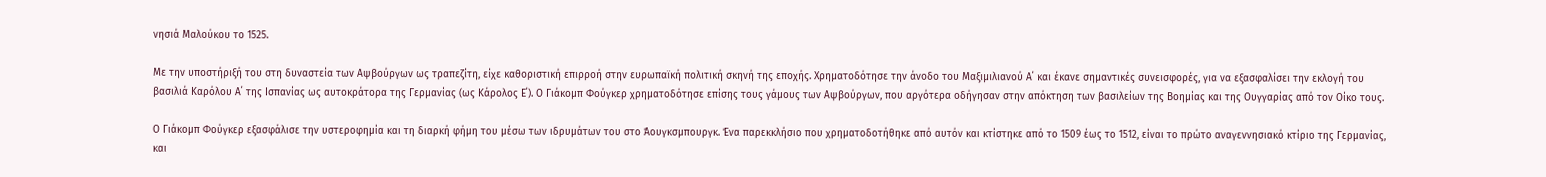νησιά Μαλούκου το 1525.

Με την υποστήριξή του στη δυναστεία των Αψβούργων ως τραπεζίτη, είχε καθοριστική επιρροή στην ευρωπαϊκή πολιτική σκηνή της εποχής. Χρηματοδότησε την άνοδο του Μαξιμιλιανού Α΄ και έκανε σημαντικές συνεισφορές, για να εξασφαλίσει την εκλογή του βασιλιά Καρόλου Α΄ της Ισπανίας ως αυτοκράτορα της Γερμανίας (ως Κάρολος Ε΄). Ο Γιάκομπ Φούγκερ χρηματοδότησε επίσης τους γάμους των Αψβούργων, που αργότερα οδήγησαν στην απόκτηση των βασιλείων της Βοημίας και της Ουγγαρίας από τον Οίκο τους.

Ο Γιάκομπ Φούγκερ εξασφάλισε την υστεροφημία και τη διαρκή φήμη του μέσω των ιδρυμάτων του στο Άουγκσμπουργκ. Ένα παρεκκλήσιο που χρηματοδοτήθηκε από αυτόν και κτίστηκε από το 1509 έως το 1512, είναι το πρώτο αναγεννησιακό κτίριο της Γερμανίας, και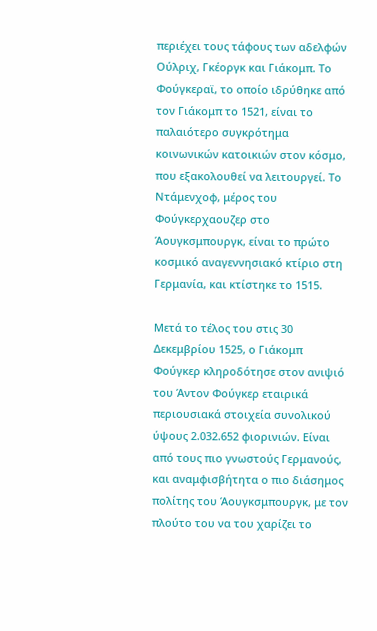περιέχει τους τάφους των αδελφών Ούλριχ, Γκέοργκ και Γιάκομπ. Το Φούγκεραϊ, το οποίο ιδρύθηκε από τον Γιάκομπ το 1521, είναι το παλαιότερο συγκρότημα κοινωνικών κατοικιών στον κόσμο, που εξακολουθεί να λειτουργεί. Το Ντάμενχοφ, μέρος του Φούγκερχαουζερ στο Άουγκσμπουργκ, είναι το πρώτο κοσμικό αναγεννησιακό κτίριο στη Γερμανία, και κτίστηκε το 1515.

Μετά το τέλος του στις 30 Δεκεμβρίου 1525, ο Γιάκομπ Φούγκερ κληροδότησε στον ανιψιό του Άντον Φούγκερ εταιρικά περιουσιακά στοιχεία συνολικού ύψους 2.032.652 φιορινιών. Είναι από τους πιο γνωστούς Γερμανούς, και αναμφισβήτητα ο πιο διάσημος πολίτης του Άουγκσμπουργκ, με τον πλούτο του να του χαρίζει το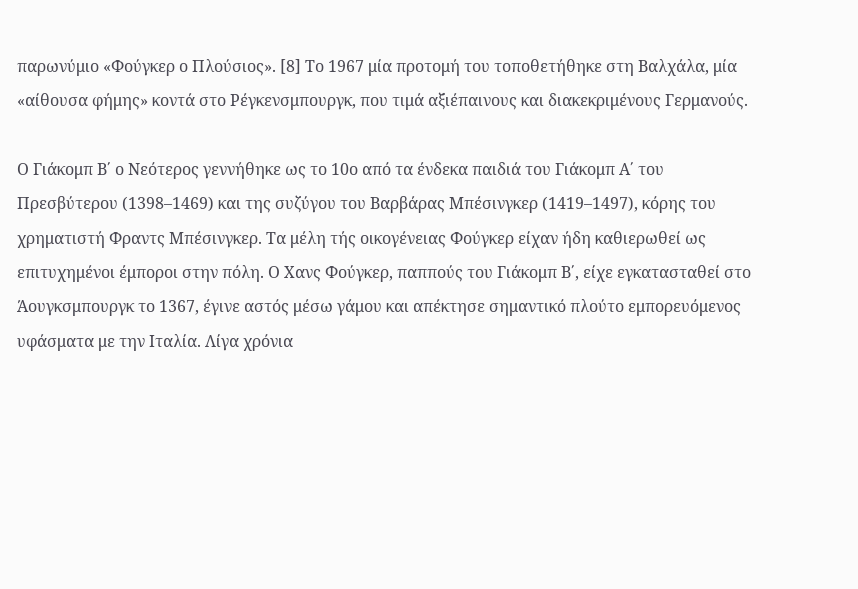παρωνύμιο «Φούγκερ ο Πλούσιος». [8] Το 1967 μία προτομή του τοποθετήθηκε στη Βαλχάλα, μία «αίθουσα φήμης» κοντά στο Ρέγκενσμπουργκ, που τιμά αξιέπαινους και διακεκριμένους Γερμανούς.

Ο Γιάκομπ Β΄ ο Νεότερος γεννήθηκε ως το 10ο από τα ένδεκα παιδιά του Γιάκομπ Α΄ του Πρεσβύτερου (1398–1469) και της συζύγου του Βαρβάρας Μπέσινγκερ (1419–1497), κόρης του χρηματιστή Φραντς Μπέσινγκερ. Τα μέλη τής οικογένειας Φούγκερ είχαν ήδη καθιερωθεί ως επιτυχημένοι έμποροι στην πόλη. Ο Χανς Φούγκερ, παππούς του Γιάκομπ Β΄, είχε εγκατασταθεί στο Άουγκσμπουργκ το 1367, έγινε αστός μέσω γάμου και απέκτησε σημαντικό πλούτο εμπορευόμενος υφάσματα με την Ιταλία. Λίγα χρόνια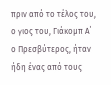πριν από το τέλος του, ο γιος του, Γιάκομπ Α΄ ο Πρεσβύτερος, ήταν ήδη ένας από τους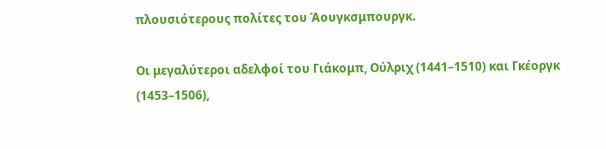πλουσιότερους πολίτες του Άουγκσμπουργκ.

Οι μεγαλύτεροι αδελφοί του Γιάκομπ, Ούλριχ (1441–1510) και Γκέοργκ (1453–1506),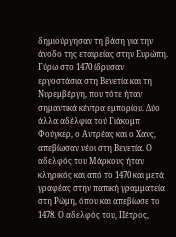δημιούργησαν τη βάση για την άνοδο της εταιρείας στην Ευρώπη. Γύρω στο 1470 ίδρυσαν εργοστάσια στη Βενετία και τη Νυρεμβέργη, που τότε ήταν σημαντικά κέντρα εμπορίου. Δύο άλλα αδέλφια τού Γιάκομπ Φούγκερ, ο Αντρέας και ο Χανς, απεβίωσαν νέοι στη Βενετία. Ο αδελφός του Μάρκους ήταν κληρικός και από το 1470 και μετά γραφέας στην παπική γραμματεία στη Ρώμη, όπου και απεβίωσε το 1478. Ο αδελφός του, Πέτρος,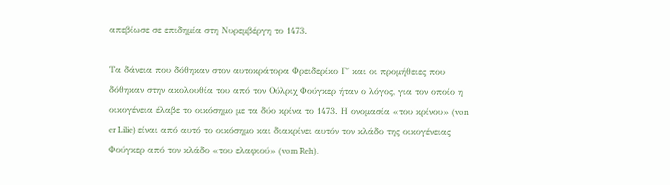απεβίωσε σε επιδημία στη Νυρεμβέργη το 1473.

Τα δάνεια που δόθηκαν στον αυτοκράτορα Φρειδερίκο Γ΄ και οι προμήθειες που δόθηκαν στην ακολουθία του από τον Ούλριχ Φούγκερ ήταν ο λόγος, για τον οποίο η οικογένεια έλαβε το οικόσημο με τα δύο κρίνα το 1473. Η ονομασία «του κρίνου» (von er Lilie) είναι από αυτό το οικόσημο και διακρίνει αυτόν τον κλάδο της οικογένειας Φούγκερ από τον κλάδο «του ελαφιού» (vom Reh).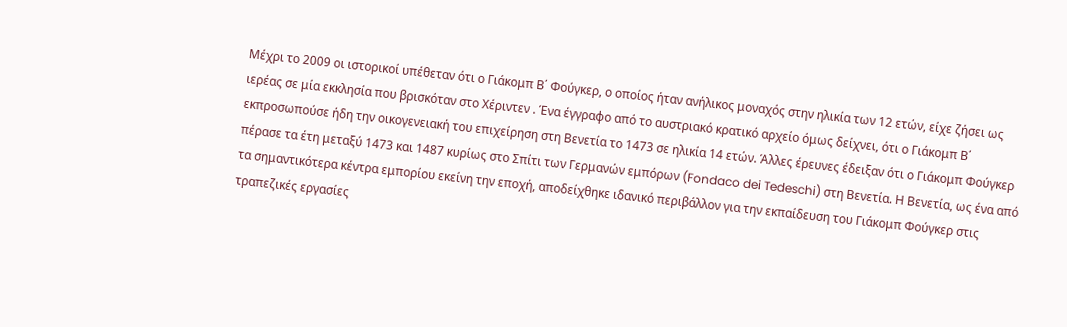Μέχρι το 2009 οι ιστορικοί υπέθεταν ότι ο Γιάκομπ Β΄ Φούγκερ, ο οποίος ήταν ανήλικος μοναχός στην ηλικία των 12 ετών, είχε ζήσει ως ιερέας σε μία εκκλησία που βρισκόταν στο Χέριντεν . Ένα έγγραφο από το αυστριακό κρατικό αρχείο όμως δείχνει, ότι ο Γιάκομπ Β΄ εκπροσωπούσε ήδη την οικογενειακή του επιχείρηση στη Βενετία το 1473 σε ηλικία 14 ετών. Άλλες έρευνες έδειξαν ότι ο Γιάκομπ Φούγκερ πέρασε τα έτη μεταξύ 1473 και 1487 κυρίως στο Σπίτι των Γερμανών εμπόρων (Fondaco dei Tedeschi) στη Βενετία. Η Βενετία, ως ένα από τα σημαντικότερα κέντρα εμπορίου εκείνη την εποχή, αποδείχθηκε ιδανικό περιβάλλον για την εκπαίδευση του Γιάκομπ Φούγκερ στις τραπεζικές εργασίες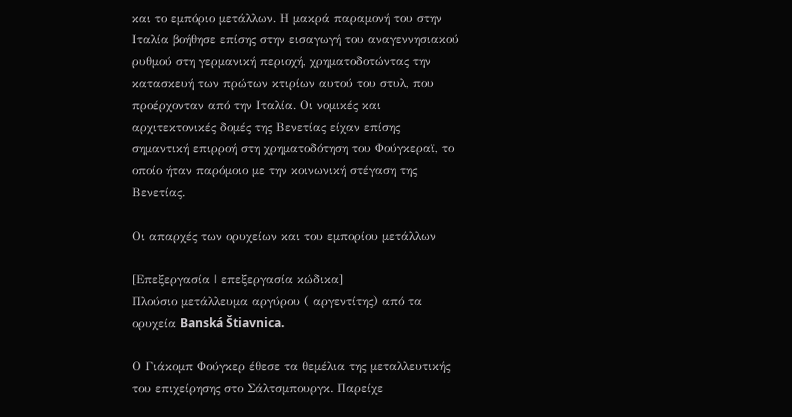και το εμπόριο μετάλλων. Η μακρά παραμονή του στην Ιταλία βοήθησε επίσης στην εισαγωγή του αναγεννησιακού ρυθμού στη γερμανική περιοχή, χρηματοδοτώντας την κατασκευή των πρώτων κτιρίων αυτού του στυλ, που προέρχονταν από την Ιταλία. Οι νομικές και αρχιτεκτονικές δομές της Βενετίας είχαν επίσης σημαντική επιρροή στη χρηματοδότηση του Φούγκεραϊ, το οποίο ήταν παρόμοιο με την κοινωνική στέγαση της Βενετίας.

Οι απαρχές των ορυχείων και του εμπορίου μετάλλων

[Επεξεργασία | επεξεργασία κώδικα]
Πλούσιο μετάλλευμα αργύρου ( αργεντίτης) από τα ορυχεία Banská Štiavnica.

Ο Γιάκομπ Φούγκερ έθεσε τα θεμέλια της μεταλλευτικής του επιχείρησης στο Σάλτσμπουργκ. Παρείχε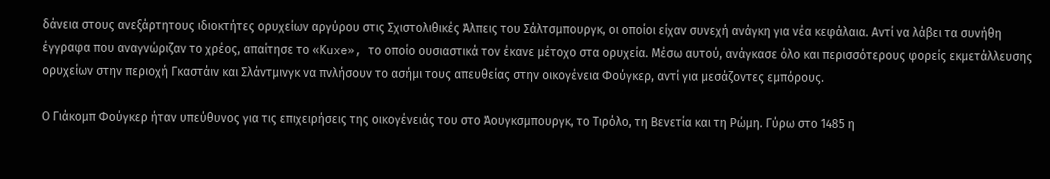δάνεια στους ανεξάρτητους ιδιοκτήτες ορυχείων αργύρου στις Σχιστολιθικές Άλπεις του Σάλτσμπουργκ, οι οποίοι είχαν συνεχή ανάγκη για νέα κεφάλαια. Αντί να λάβει τα συνήθη έγγραφα που αναγνώριζαν το χρέος, απαίτησε το «Κuxe», το οποίο ουσιαστικά τον έκανε μέτοχο στα ορυχεία. Μέσω αυτού, ανάγκασε όλο και περισσότερους φορείς εκμετάλλευσης ορυχείων στην περιοχή Γκαστάιν και Σλάντμινγκ να πvλήσουν το ασήμι τους απευθείας στην οικογένεια Φούγκερ, αντί για μεσάζοντες εμπόρους.

Ο Γιάκομπ Φούγκερ ήταν υπεύθυνος για τις επιχειρήσεις της οικογένειάς του στο Άουγκσμπουργκ, το Τιρόλο, τη Βενετία και τη Ρώμη. Γύρω στο 1485 η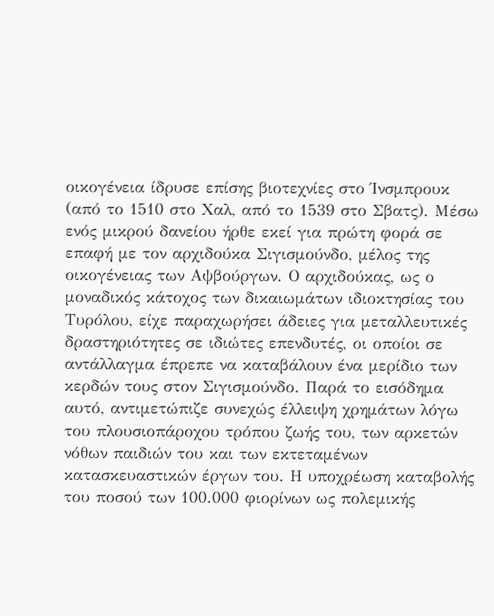οικογένεια ίδρυσε επίσης βιοτεχνίες στο Ίνσμπρουκ (από το 1510 στο Χαλ, από το 1539 στο Σβατς). Μέσω ενός μικρού δανείου ήρθε εκεί για πρώτη φορά σε επαφή με τον αρχιδούκα Σιγισμούνδο, μέλος της οικογένειας των Αψβούργων. Ο αρχιδούκας, ως ο μοναδικός κάτοχος των δικαιωμάτων ιδιοκτησίας του Τυρόλου, είχε παραχωρήσει άδειες για μεταλλευτικές δραστηριότητες σε ιδιώτες επενδυτές, οι οποίοι σε αντάλλαγμα έπρεπε να καταβάλουν ένα μερίδιο των κερδών τους στον Σιγισμούνδο. Παρά το εισόδημα αυτό, αντιμετώπιζε συνεχώς έλλειψη χρημάτων λόγω του πλουσιοπάροχου τρόπου ζωής του, των αρκετών νόθων παιδιών του και των εκτεταμένων κατασκευαστικών έργων του. Η υποχρέωση καταβολής του ποσού των 100.000 φιορίνων ως πολεμικής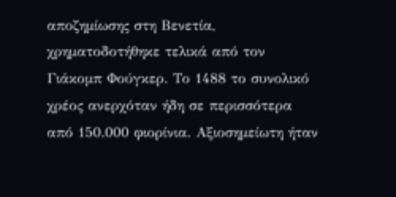αποζημίωσης στη Βενετία, χρηματοδοτήθηκε τελικά από τον Γιάκομπ Φούγκερ. Το 1488 το συνολικό χρέος ανερχόταν ήδη σε περισσότερα από 150.000 φιορίνια. Αξιοσημείωτη ήταν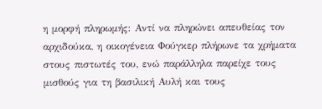η μορφή πληρωμής: Αντί να πληρώνει απευθείας τον αρχιδούκα, η οικογένεια Φούγκερ πλήρωνε τα χρήματα στους πιστωτές του, ενώ παράλληλα παρείχε τους μισθούς για τη βασιλική Αυλή και τους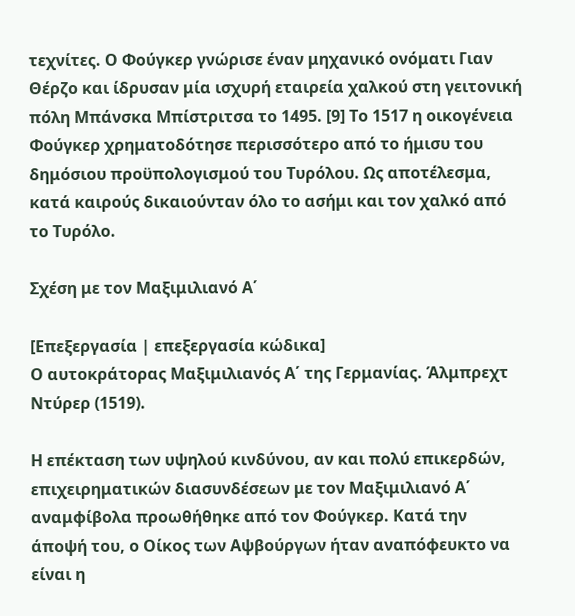τεχνίτες. Ο Φούγκερ γνώρισε έναν μηχανικό ονόματι Γιαν Θέρζο και ίδρυσαν μία ισχυρή εταιρεία χαλκού στη γειτονική πόλη Μπάνσκα Μπίστριτσα το 1495. [9] Το 1517 η οικογένεια Φούγκερ χρηματοδότησε περισσότερο από το ήμισυ του δημόσιου προϋπολογισμού του Τυρόλου. Ως αποτέλεσμα, κατά καιρούς δικαιούνταν όλο το ασήμι και τον χαλκό από το Τυρόλο.

Σχέση με τον Μαξιμιλιανό Α΄

[Επεξεργασία | επεξεργασία κώδικα]
Ο αυτοκράτορας Μαξιμιλιανός Α΄ της Γερμανίας. Άλμπρεχτ Ντύρερ (1519).

Η επέκταση των υψηλού κινδύνου, αν και πολύ επικερδών, επιχειρηματικών διασυνδέσεων με τον Μαξιμιλιανό Α΄ αναμφίβολα προωθήθηκε από τον Φούγκερ. Κατά την άποψή του, ο Οίκος των Αψβούργων ήταν αναπόφευκτο να είναι η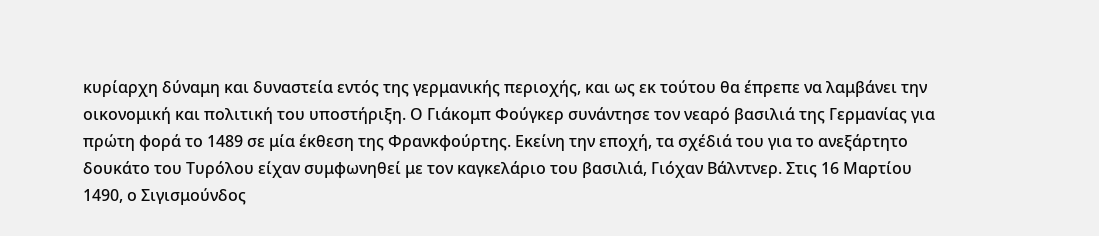κυρίαρχη δύναμη και δυναστεία εντός της γερμανικής περιοχής, και ως εκ τούτου θα έπρεπε να λαμβάνει την οικονομική και πολιτική του υποστήριξη. Ο Γιάκομπ Φούγκερ συνάντησε τον νεαρό βασιλιά της Γερμανίας για πρώτη φορά το 1489 σε μία έκθεση της Φρανκφούρτης. Εκείνη την εποχή, τα σχέδιά του για το ανεξάρτητο δουκάτο του Τυρόλου είχαν συμφωνηθεί με τον καγκελάριο του βασιλιά, Γιόχαν Βάλντνερ. Στις 16 Μαρτίου 1490, ο Σιγισμούνδος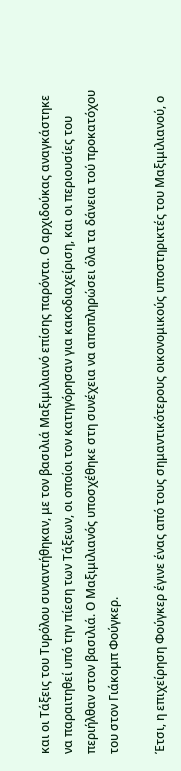και οι Τάξεις του Τυρόλου συναντήθηκαν, με τον βασιλιά Μαξιμιλιανό επίσης παρόντα. Ο αρχιδούκας αναγκάστηκε να παραιτηθεί υπό την πίεση των Τάξεων, οι οποίοι τον κατηγόρησαν για κακοδιαχείριση, και οι περιουσίες του περιήλθαν στον βασιλιά. Ο Μαξιμιλιανός υποσχέθηκε στη συνέχεια να αποπληρώσει όλα τα δάνεια τού προκατόχου του στον Γιάκομπ Φούγκερ.

Έτσι, η επιχείρηση Φούγκερ έγινε ένας από τους σημαντικότερους οικονομικούς υποστηρικτές του Μαξιμιλιανού, ο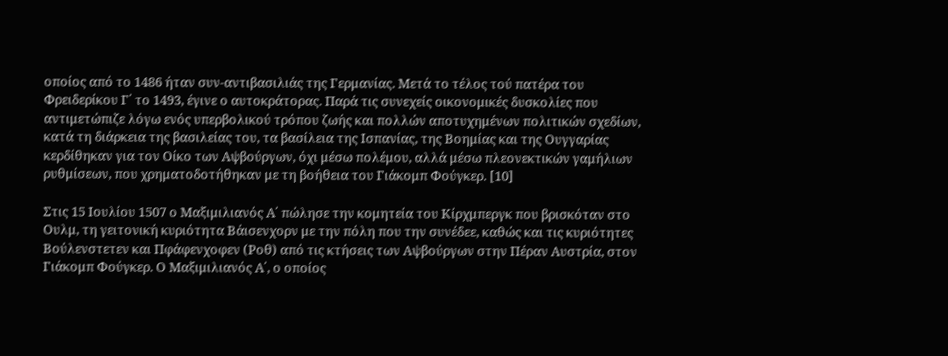οποίος από το 1486 ήταν συν-αντιβασιλιάς της Γερμανίας. Μετά το τέλος τού πατέρα του Φρειδερίκου Γ΄ το 1493, έγινε ο αυτοκράτορας. Παρά τις συνεχείς οικονομικές δυσκολίες που αντιμετώπιζε λόγω ενός υπερβολικού τρόπου ζωής και πολλών αποτυχημένων πολιτικών σχεδίων, κατά τη διάρκεια της βασιλείας του, τα βασίλεια της Ισπανίας, της Βοημίας και της Ουγγαρίας κερδίθηκαν για τον Οίκο των Αψβούργων, όχι μέσω πολέμου, αλλά μέσω πλεονεκτικών γαμήλιων ρυθμίσεων, που χρηματοδοτήθηκαν με τη βοήθεια του Γιάκομπ Φούγκερ. [10]

Στις 15 Ιουλίου 1507 ο Μαξιμιλιανός Α΄ πώλησε την κομητεία του Κίρχμπεργκ που βρισκόταν στο Ουλμ, τη γειτονική κυριότητα Βάισενχορν με την πόλη που την συνέδεε, καθώς και τις κυριότητες Βούλενστετεν και Πφάφενχοφεν (Ροθ) από τις κτήσεις των Αψβούργων στην Πέραν Αυστρία, στον Γιάκομπ Φούγκερ. Ο Μαξιμιλιανός Α΄, ο οποίος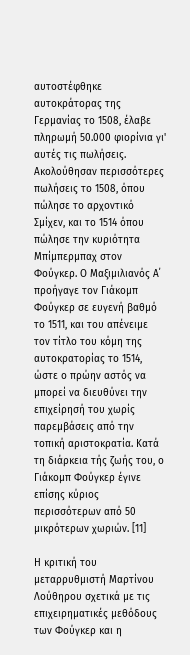αυτοστέφθηκε αυτοκράτορας της Γερμανίας το 1508, έλαβε πληρωμή 50.000 φιορίνια γι' αυτές τις πωλήσεις. Ακολούθησαν περισσότερες πωλήσεις το 1508, όπου πώλησε το αρχοντικό Σμίχεν, και το 1514 όπου πώλησε την κυριότητα Μπίμπερμπαχ στον Φούγκερ. Ο Μαξιμιλιανός Α΄ προήγαγε τον Γιάκομπ Φούγκερ σε ευγενή βαθμό το 1511, και του απένειμε τον τίτλο του κόμη της αυτοκρατορίας το 1514, ώστε ο πρώην αστός να μπορεί να διευθύνει την επιχείρησή του χωρίς παρεμβάσεις από την τοπική αριστοκρατία. Κατά τη διάρκεια τής ζωής του, ο Γιάκομπ Φούγκερ έγινε επίσης κύριος περισσότερων από 50 μικρότερων χωριών. [11]

Η κριτική του μεταρρυθμιστή Μαρτίνου Λούθηρου σχετικά με τις επιχειρηματικές μεθόδους των Φούγκερ και η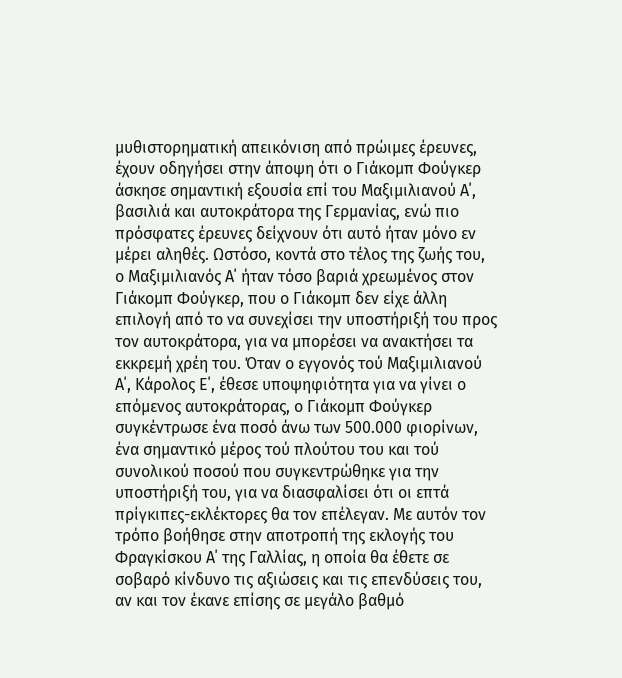μυθιστορηματική απεικόνιση από πρώιμες έρευνες, έχουν οδηγήσει στην άποψη ότι ο Γιάκομπ Φούγκερ άσκησε σημαντική εξουσία επί του Μαξιμιλιανού Α΄, βασιλιά και αυτοκράτορα της Γερμανίας, ενώ πιο πρόσφατες έρευνες δείχνουν ότι αυτό ήταν μόνο εν μέρει αληθές. Ωστόσο, κοντά στο τέλος της ζωής του, ο Μαξιμιλιανός Α΄ ήταν τόσο βαριά χρεωμένος στον Γιάκομπ Φούγκερ, που ο Γιάκομπ δεν είχε άλλη επιλογή από το να συνεχίσει την υποστήριξή του προς τον αυτοκράτορα, για να μπορέσει να ανακτήσει τα εκκρεμή χρέη του. Όταν ο εγγονός τού Μαξιμιλιανού Α΄, Κάρολος Ε΄, έθεσε υποψηφιότητα για να γίνει ο επόμενος αυτοκράτορας, ο Γιάκομπ Φούγκερ συγκέντρωσε ένα ποσό άνω των 500.000 φιορίνων, ένα σημαντικό μέρος τού πλούτου του και τού συνολικού ποσού που συγκεντρώθηκε για την υποστήριξή του, για να διασφαλίσει ότι οι επτά πρίγκιπες-εκλέκτορες θα τον επέλεγαν. Με αυτόν τον τρόπο βοήθησε στην αποτροπή της εκλογής του Φραγκίσκου Α΄ της Γαλλίας, η οποία θα έθετε σε σοβαρό κίνδυνο τις αξιώσεις και τις επενδύσεις του, αν και τον έκανε επίσης σε μεγάλο βαθμό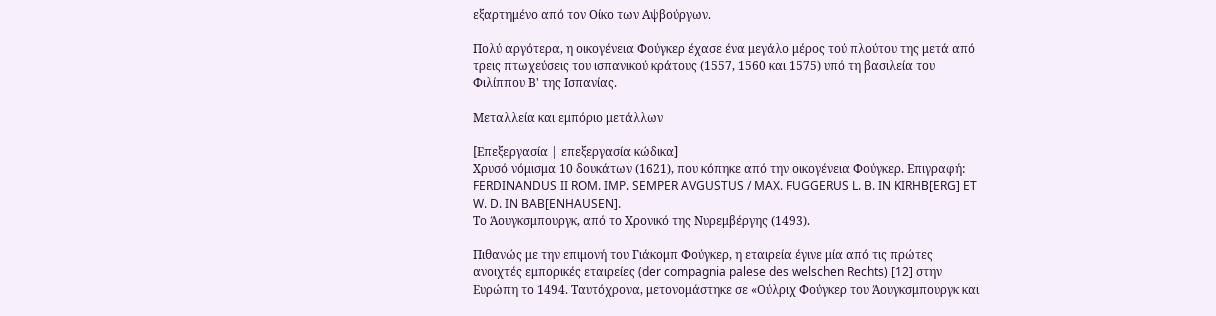εξαρτημένο από τον Οίκο των Αψβούργων.

Πολύ αργότερα, η οικογένεια Φούγκερ έχασε ένα μεγάλο μέρος τού πλούτου της μετά από τρεις πτωχεύσεις του ισπανικού κράτους (1557, 1560 και 1575) υπό τη βασιλεία του Φιλίππου Β' της Ισπανίας.

Μεταλλεία και εμπόριο μετάλλων

[Επεξεργασία | επεξεργασία κώδικα]
Χρυσό νόμισμα 10 δουκάτων (1621), που κόπηκε από την οικογένεια Φούγκερ. Eπιγραφή: FERDINANDUS II ROM. IMP. SEMPER AVGUSTUS / MAX. FUGGERUS L. B. IN KIRHB[ERG] ET W. D. IN BAB[ENHAUSEN].
Το Άουγκσμπουργκ, από το Χρονικό της Νυρεμβέργης (1493).

Πιθανώς με την επιμονή του Γιάκομπ Φούγκερ, η εταιρεία έγινε μία από τις πρώτες ανοιχτές εμπορικές εταιρείες (der compagnia palese des welschen Rechts) [12] στην Ευρώπη το 1494. Ταυτόχρονα, μετονομάστηκε σε «Ούλριχ Φούγκερ του Άουγκσμπουργκ και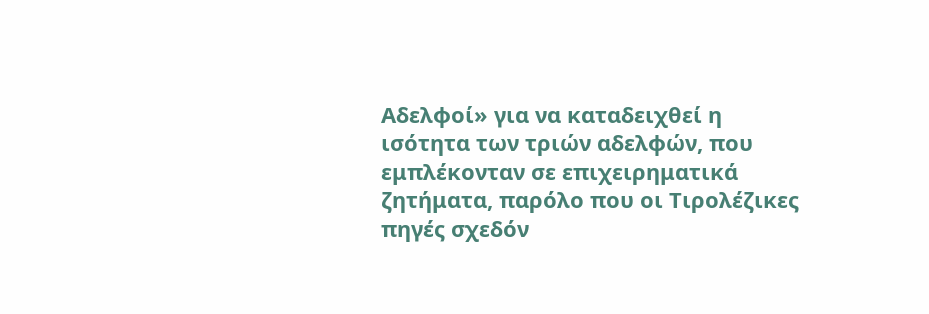Aδελφοί» για να καταδειχθεί η ισότητα των τριών αδελφών, που εμπλέκονταν σε επιχειρηματικά ζητήματα, παρόλο που οι Tιρολέζικες πηγές σχεδόν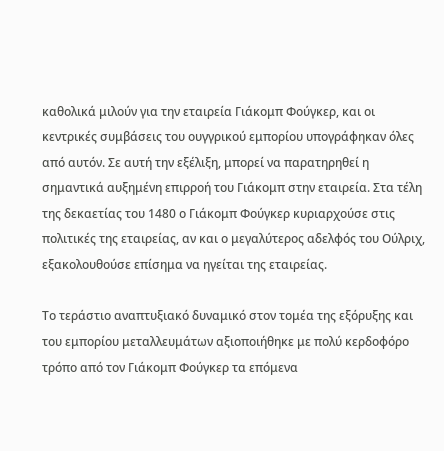καθολικά μιλούν για την εταιρεία Γιάκομπ Φούγκερ, και οι κεντρικές συμβάσεις του ουγγρικού εμπορίου υπογράφηκαν όλες από αυτόν. Σε αυτή την εξέλιξη, μπορεί να παρατηρηθεί η σημαντικά αυξημένη επιρροή του Γιάκομπ στην εταιρεία. Στα τέλη της δεκαετίας του 1480 ο Γιάκομπ Φούγκερ κυριαρχούσε στις πολιτικές της εταιρείας, αν και ο μεγαλύτερος αδελφός του Ούλριχ, εξακολουθούσε επίσημα να ηγείται της εταιρείας.

Το τεράστιο αναπτυξιακό δυναμικό στον τομέα της εξόρυξης και του εμπορίου μεταλλευμάτων αξιοποιήθηκε με πολύ κερδοφόρο τρόπο από τον Γιάκομπ Φούγκερ τα επόμενα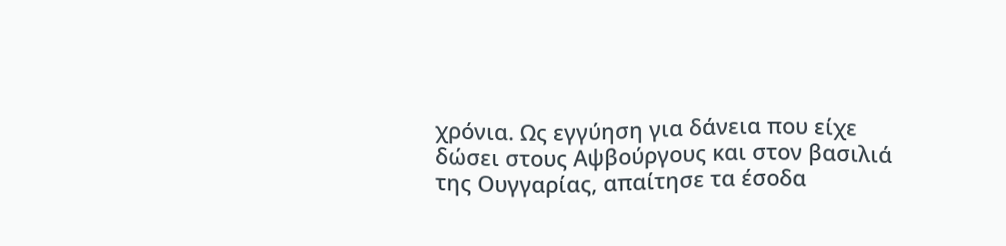χρόνια. Ως εγγύηση για δάνεια που είχε δώσει στους Αψβούργους και στον βασιλιά της Ουγγαρίας, απαίτησε τα έσοδα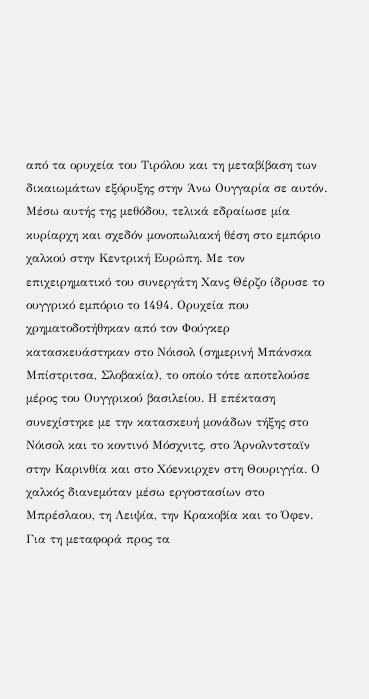από τα ορυχεία του Τιρόλου και τη μεταβίβαση των δικαιωμάτων εξόρυξης στην Άνω Ουγγαρία σε αυτόν. Μέσω αυτής της μεθόδου, τελικά εδραίωσε μία κυρίαρχη και σχεδόν μονοπωλιακή θέση στο εμπόριο χαλκού στην Κεντρική Ευρώπη. Με τον επιχειρηματικό του συνεργάτη Χανς Θέρζο ίδρυσε το ουγγρικό εμπόριο το 1494. Ορυχεία που χρηματοδοτήθηκαν από τον Φούγκερ κατασκευάστηκαν στο Νόισολ (σημερινή Μπάνσκα Μπίστριτσα, Σλοβακία), το οποίο τότε αποτελούσε μέρος του Ουγγρικού βασιλείου. Η επέκταση συνεχίστηκε με την κατασκευή μονάδων τήξης στο Νόισολ και το κοντινό Μόσχνιτς, στο Άρνολντσταϊν στην Καρινθία και στο Χόενκιρχεν στη Θουριγγία. Ο χαλκός διανεμόταν μέσω εργοστασίων στο Μπρέσλαου, τη Λειψία, την Κρακοβία και το Όφεν. Για τη μεταφορά προς τα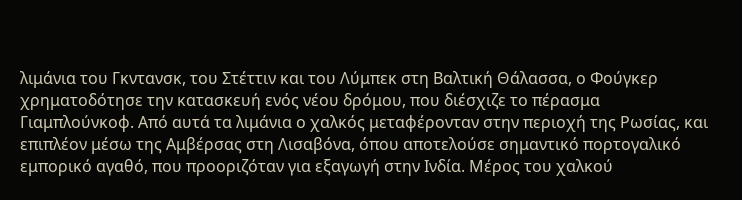λιμάνια του Γκντανσκ, του Στέττιν και του Λύμπεκ στη Βαλτική Θάλασσα, ο Φούγκερ χρηματοδότησε την κατασκευή ενός νέου δρόμου, που διέσχιζε το πέρασμα Γιαμπλούνκοφ. Από αυτά τα λιμάνια ο χαλκός μεταφέρονταν στην περιοχή της Ρωσίας, και επιπλέον μέσω της Αμβέρσας στη Λισαβόνα, όπου αποτελούσε σημαντικό πορτογαλικό εμπορικό αγαθό, που προοριζόταν για εξαγωγή στην Ινδία. Μέρος του χαλκού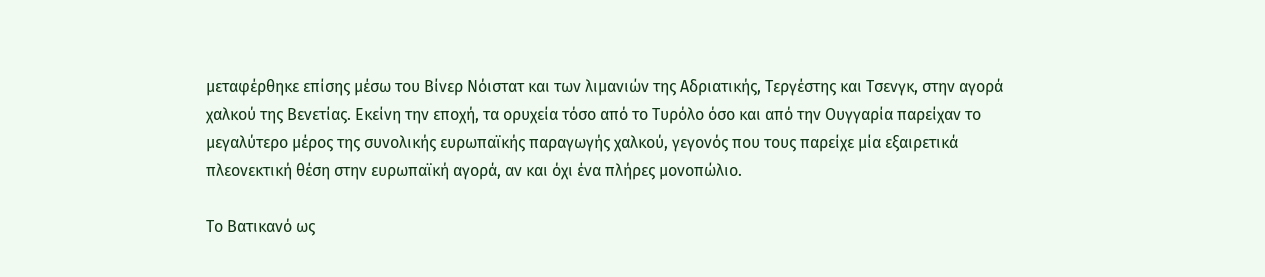μεταφέρθηκε επίσης μέσω του Βίνερ Νόιστατ και των λιμανιών της Αδριατικής, Τεργέστης και Τσενγκ, στην αγορά χαλκού της Βενετίας. Εκείνη την εποχή, τα ορυχεία τόσο από το Τυρόλο όσο και από την Ουγγαρία παρείχαν το μεγαλύτερο μέρος της συνολικής ευρωπαϊκής παραγωγής χαλκού, γεγονός που τους παρείχε μία εξαιρετικά πλεονεκτική θέση στην ευρωπαϊκή αγορά, αν και όχι ένα πλήρες μονοπώλιο.

Το Βατικανό ως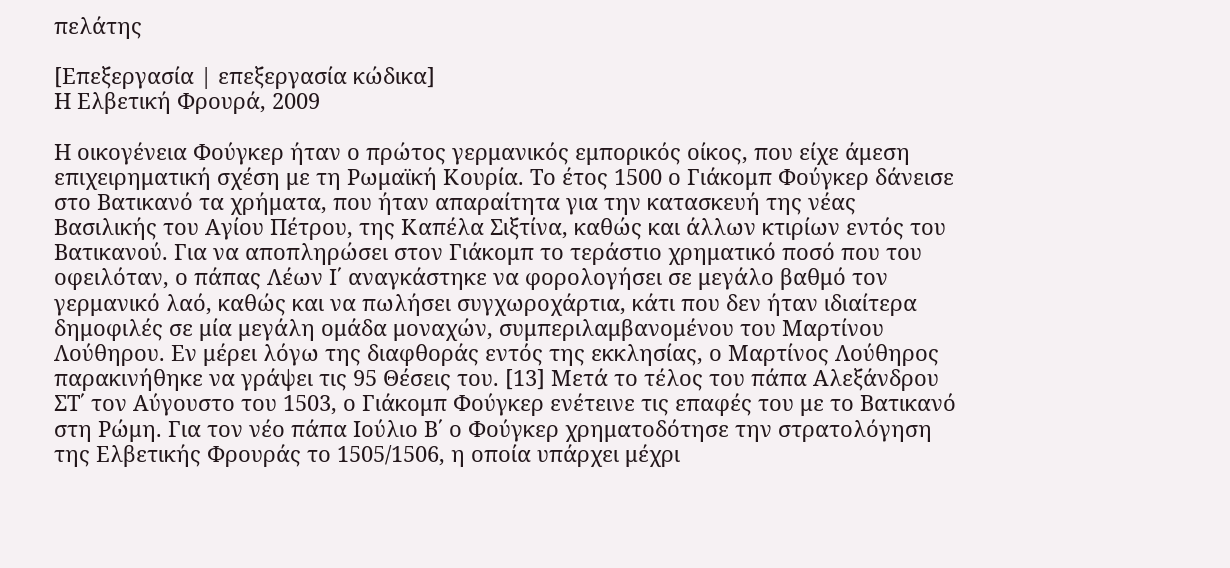πελάτης

[Επεξεργασία | επεξεργασία κώδικα]
Η Ελβετική Φρουρά, 2009

Η οικογένεια Φούγκερ ήταν ο πρώτος γερμανικός εμπορικός οίκος, που είχε άμεση επιχειρηματική σχέση με τη Ρωμαϊκή Κουρία. Το έτος 1500 ο Γιάκομπ Φούγκερ δάνεισε στο Βατικανό τα χρήματα, που ήταν απαραίτητα για την κατασκευή της νέας Βασιλικής του Αγίου Πέτρου, της Καπέλα Σιξτίνα, καθώς και άλλων κτιρίων εντός του Βατικανού. Για να αποπληρώσει στον Γιάκομπ το τεράστιο χρηματικό ποσό που του οφειλόταν, ο πάπας Λέων Ι΄ αναγκάστηκε να φορολογήσει σε μεγάλο βαθμό τον γερμανικό λαό, καθώς και να πωλήσει συγχωροχάρτια, κάτι που δεν ήταν ιδιαίτερα δημοφιλές σε μία μεγάλη ομάδα μοναχών, συμπεριλαμβανομένου του Μαρτίνου Λούθηρου. Εν μέρει λόγω της διαφθοράς εντός της εκκλησίας, ο Μαρτίνος Λούθηρος παρακινήθηκε να γράψει τις 95 Θέσεις του. [13] Μετά το τέλος του πάπα Αλεξάνδρου ΣΤ΄ τον Αύγουστο του 1503, ο Γιάκομπ Φούγκερ ενέτεινε τις επαφές του με το Βατικανό στη Ρώμη. Για τον νέο πάπα Ιούλιο Β΄ ο Φούγκερ χρηματοδότησε την στρατολόγηση της Ελβετικής Φρουράς το 1505/1506, η οποία υπάρχει μέχρι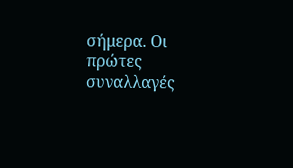σήμερα. Οι πρώτες συναλλαγές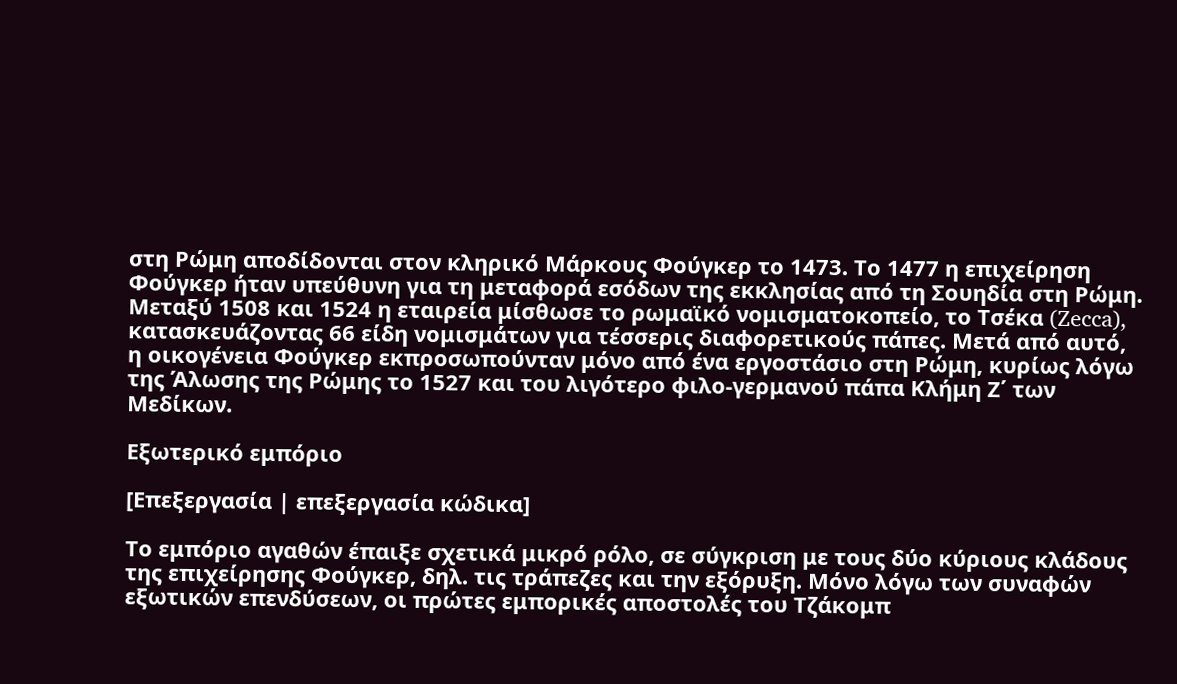στη Ρώμη αποδίδονται στον κληρικό Μάρκους Φούγκερ το 1473. Το 1477 η επιχείρηση Φούγκερ ήταν υπεύθυνη για τη μεταφορά εσόδων της εκκλησίας από τη Σουηδία στη Ρώμη. Μεταξύ 1508 και 1524 η εταιρεία μίσθωσε το ρωμαϊκό νομισματοκοπείο, το Τσέκα (Zecca), κατασκευάζοντας 66 είδη νομισμάτων για τέσσερις διαφορετικούς πάπες. Μετά από αυτό, η οικογένεια Φούγκερ εκπροσωπούνταν μόνο από ένα εργοστάσιο στη Ρώμη, κυρίως λόγω της Άλωσης της Ρώμης το 1527 και του λιγότερο φιλο-γερμανού πάπα Κλήμη Ζ΄ των Μεδίκων.

Εξωτερικό εμπόριο

[Επεξεργασία | επεξεργασία κώδικα]

Το εμπόριο αγαθών έπαιξε σχετικά μικρό ρόλο, σε σύγκριση με τους δύο κύριους κλάδους της επιχείρησης Φούγκερ, δηλ. τις τράπεζες και την εξόρυξη. Μόνο λόγω των συναφών εξωτικών επενδύσεων, οι πρώτες εμπορικές αποστολές του Τζάκομπ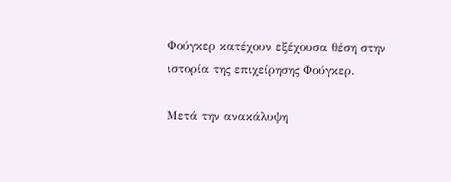Φούγκερ κατέχουν εξέχουσα θέση στην ιστορία της επιχείρησης Φούγκερ.

Μετά την ανακάλυψη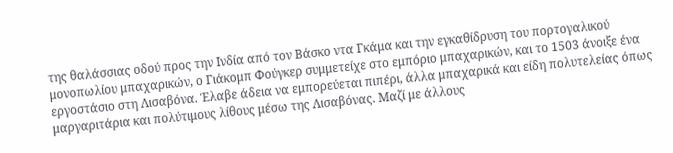της θαλάσσιας οδού προς την Ινδία από τον Βάσκο ντα Γκάμα και την εγκαθίδρυση του πορτογαλικού μονοπωλίου μπαχαρικών, ο Γιάκομπ Φούγκερ συμμετείχε στο εμπόριο μπαχαρικών, και το 1503 άνοιξε ένα εργοστάσιο στη Λισαβόνα. Έλαβε άδεια να εμπορεύεται πιπέρι, άλλα μπαχαρικά και είδη πολυτελείας όπως μαργαριτάρια και πολύτιμους λίθους μέσω της Λισαβόνας. Μαζί με άλλους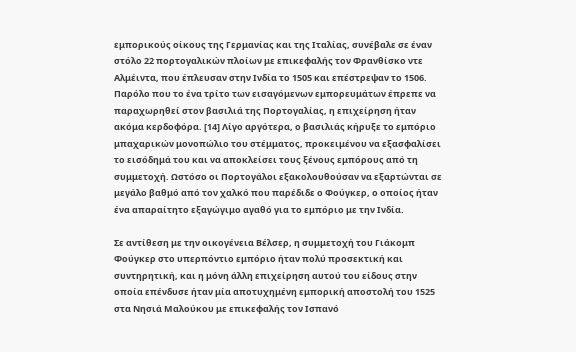εμπορικούς οίκους της Γερμανίας και της Ιταλίας, συνέβαλε σε έναν στόλο 22 πορτογαλικών πλοίων με επικεφαλής τον Φρανθίσκο ντε Αλμέιντα, που έπλευσαν στην Ινδία το 1505 και επέστρεψαν το 1506. Παρόλο που το ένα τρίτο των εισαγόμενων εμπορευμάτων έπρεπε να παραχωρηθεί στον βασιλιά της Πορτογαλίας, η επιχείρηση ήταν ακόμα κερδοφόρα. [14] Λίγο αργότερα, ο βασιλιάς κήρυξε το εμπόριο μπαχαρικών μονοπώλιο του στέμματος, προκειμένου να εξασφαλίσει το εισόδημά του και να αποκλείσει τους ξένους εμπόρους από τη συμμετοχή. Ωστόσο οι Πορτογάλοι εξακολουθούσαν να εξαρτώνται σε μεγάλο βαθμό από τον χαλκό που παρέδιδε ο Φούγκερ, ο οποίος ήταν ένα απαραίτητο εξαγώγιμο αγαθό για το εμπόριο με την Ινδία.

Σε αντίθεση με την οικογένεια Βέλσερ, η συμμετοχή του Γιάκομπ Φούγκερ στο υπερπόντιο εμπόριο ήταν πολύ προσεκτική και συντηρητική, και η μόνη άλλη επιχείρηση αυτού του είδους στην οποία επένδυσε ήταν μία αποτυχημένη εμπορική αποστολή του 1525 στα Νησιά Μαλούκου με επικεφαλής τον Ισπανό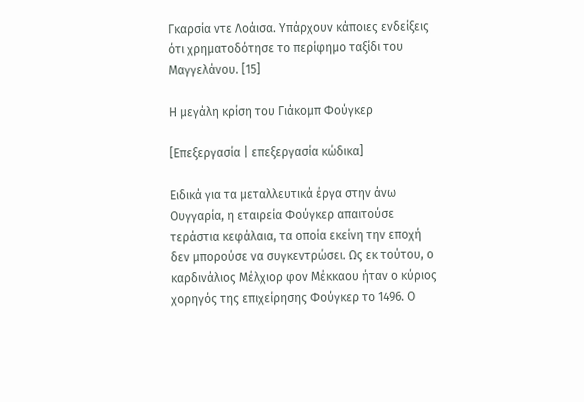Γκαρσία ντε Λοάισα. Υπάρχουν κάποιες ενδείξεις ότι χρηματοδότησε το περίφημο ταξίδι του Μαγγελάνου. [15]

Η μεγάλη κρίση του Γιάκομπ Φούγκερ

[Επεξεργασία | επεξεργασία κώδικα]

Ειδικά για τα μεταλλευτικά έργα στην άνω Ουγγαρία, η εταιρεία Φούγκερ απαιτούσε τεράστια κεφάλαια, τα οποία εκείνη την εποχή δεν μπορούσε να συγκεντρώσει. Ως εκ τούτου, ο καρδινάλιος Μέλχιορ φον Μέκκαου ήταν ο κύριος χορηγός της επιχείρησης Φούγκερ το 1496. Ο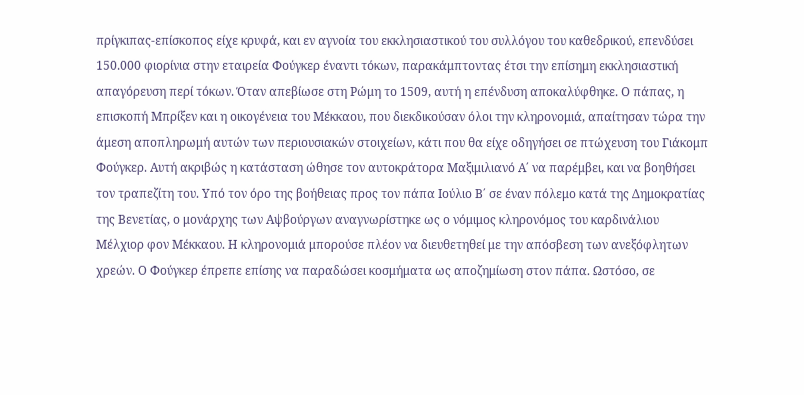πρίγκιπας-επίσκοπος είχε κρυφά, και εν αγνοία του εκκλησιαστικού του συλλόγου του καθεδρικού, επενδύσει 150.000 φιορίνια στην εταιρεία Φούγκερ έναντι τόκων, παρακάμπτοντας έτσι την επίσημη εκκλησιαστική απαγόρευση περί τόκων. Όταν απεβίωσε στη Ρώμη το 1509, αυτή η επένδυση αποκαλύφθηκε. Ο πάπας, η επισκοπή Μπρίξεν και η οικογένεια του Μέκκαου, που διεκδικούσαν όλοι την κληρονομιά, απαίτησαν τώρα την άμεση αποπληρωμή αυτών των περιουσιακών στοιχείων, κάτι που θα είχε οδηγήσει σε πτώχευση του Γιάκομπ Φούγκερ. Αυτή ακριβώς η κατάσταση ώθησε τον αυτοκράτορα Μαξιμιλιανό Α΄ να παρέμβει, και να βοηθήσει τον τραπεζίτη του. Υπό τον όρο της βοήθειας προς τον πάπα Ιούλιο Β΄ σε έναν πόλεμο κατά της Δημοκρατίας της Βενετίας, ο μονάρχης των Αψβούργων αναγνωρίστηκε ως ο νόμιμος κληρονόμος του καρδινάλιου Μέλχιορ φον Μέκκαου. Η κληρονομιά μπορούσε πλέον να διευθετηθεί με την απόσβεση των ανεξόφλητων χρεών. Ο Φούγκερ έπρεπε επίσης να παραδώσει κοσμήματα ως αποζημίωση στον πάπα. Ωστόσο, σε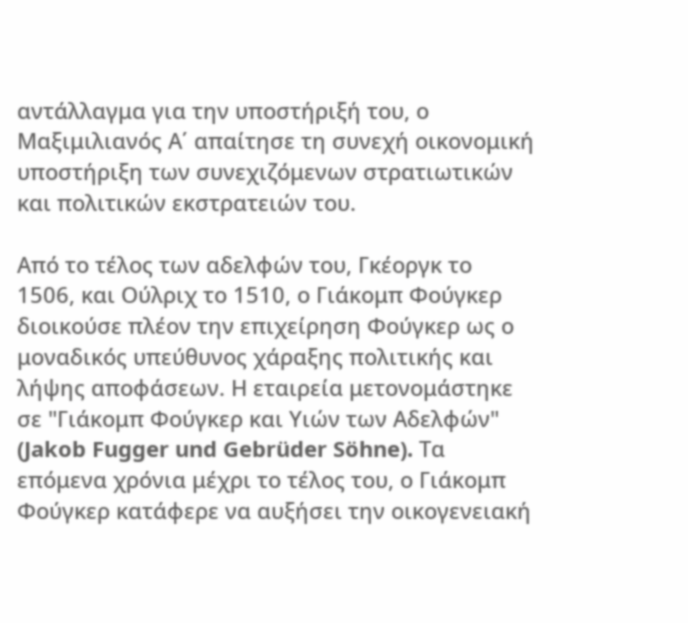αντάλλαγμα για την υποστήριξή του, ο Μαξιμιλιανός Α΄ απαίτησε τη συνεχή οικονομική υποστήριξη των συνεχιζόμενων στρατιωτικών και πολιτικών εκστρατειών του.

Από το τέλος των αδελφών του, Γκέοργκ το 1506, και Ούλριχ το 1510, ο Γιάκομπ Φούγκερ διοικούσε πλέον την επιχείρηση Φούγκερ ως ο μοναδικός υπεύθυνος χάραξης πολιτικής και λήψης αποφάσεων. Η εταιρεία μετονομάστηκε σε "Γιάκομπ Φούγκερ και Υιών των Αδελφών" (Jakob Fugger und Gebrüder Söhne). Τα επόμενα χρόνια μέχρι το τέλος του, ο Γιάκομπ Φούγκερ κατάφερε να αυξήσει την οικογενειακή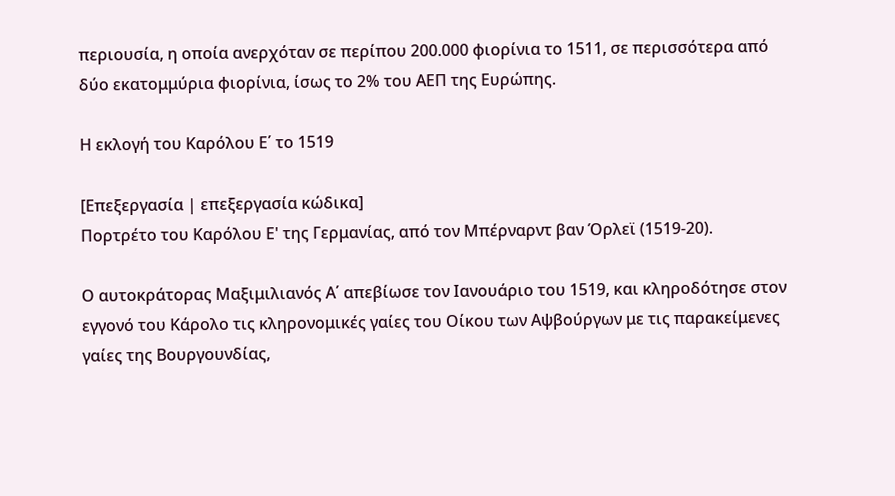περιουσία, η οποία ανερχόταν σε περίπου 200.000 φιορίνια το 1511, σε περισσότερα από δύο εκατομμύρια φιορίνια, ίσως το 2% του ΑΕΠ της Ευρώπης.

Η εκλογή του Καρόλου Ε΄ το 1519

[Επεξεργασία | επεξεργασία κώδικα]
Πορτρέτο του Καρόλου Ε' της Γερμανίας, από τον Μπέρναρντ βαν Όρλεϊ (1519-20).

Ο αυτοκράτορας Μαξιμιλιανός Α΄ απεβίωσε τον Ιανουάριο του 1519, και κληροδότησε στον εγγονό του Κάρολο τις κληρονομικές γαίες του Οίκου των Αψβούργων με τις παρακείμενες γαίες της Βουργουνδίας,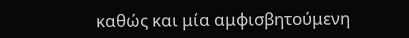καθώς και μία αμφισβητούμενη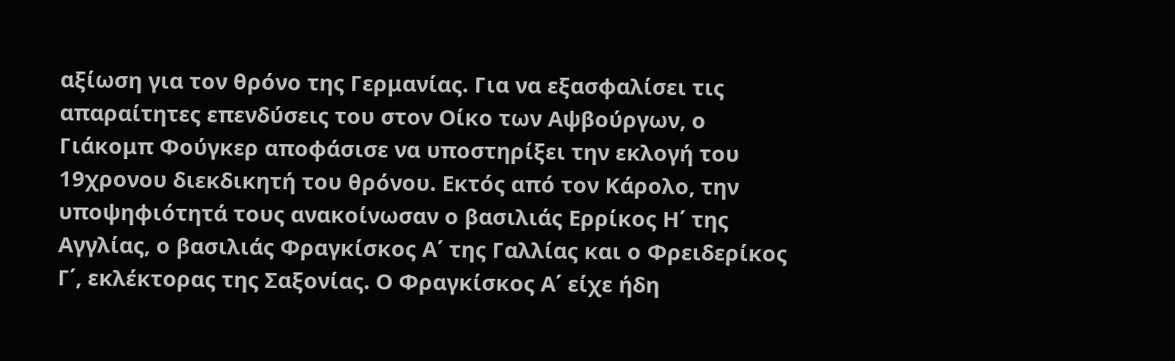αξίωση για τον θρόνο της Γερμανίας. Για να εξασφαλίσει τις απαραίτητες επενδύσεις του στον Οίκο των Αψβούργων, ο Γιάκομπ Φούγκερ αποφάσισε να υποστηρίξει την εκλογή του 19χρονου διεκδικητή του θρόνου. Εκτός από τον Κάρολο, την υποψηφιότητά τους ανακοίνωσαν ο βασιλιάς Ερρίκος Η΄ της Αγγλίας, ο βασιλιάς Φραγκίσκος Α΄ της Γαλλίας και ο Φρειδερίκος Γ΄, εκλέκτορας της Σαξονίας. Ο Φραγκίσκος Α΄ είχε ήδη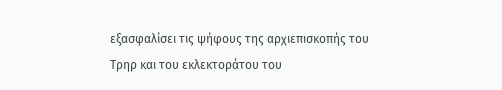εξασφαλίσει τις ψήφους της αρχιεπισκοπής του Τρηρ και του εκλεκτοράτου του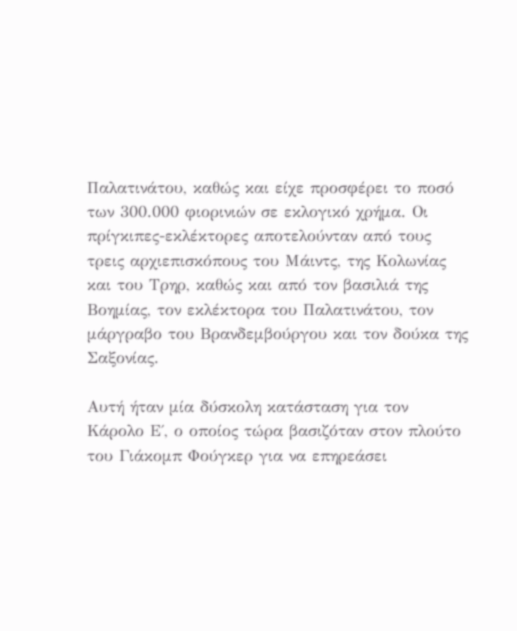Παλατινάτου, καθώς και είχε προσφέρει το ποσό των 300.000 φιορινιών σε εκλογικό χρήμα. Οι πρίγκιπες-εκλέκτορες αποτελούνταν από τους τρεις αρχιεπισκόπους του Μάιντς, της Κολωνίας και του Τρηρ, καθώς και από τον βασιλιά της Βοημίας, τον εκλέκτορα του Παλατινάτου, τον μάργραβο του Βρανδεμβούργου και τον δούκα της Σαξονίας.

Αυτή ήταν μία δύσκολη κατάσταση για τον Κάρολο Ε΄, ο οποίος τώρα βασιζόταν στον πλούτο του Γιάκομπ Φούγκερ για να επηρεάσει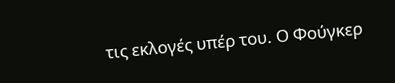τις εκλογές υπέρ του. Ο Φούγκερ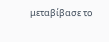μεταβίβασε το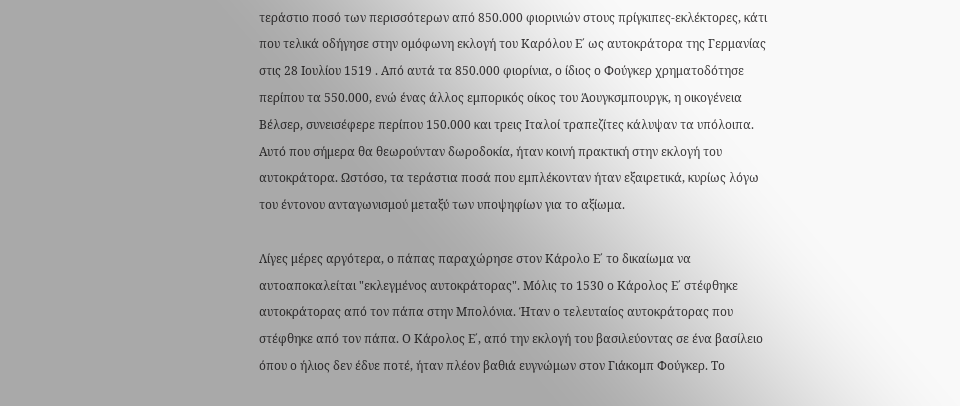τεράστιο ποσό των περισσότερων από 850.000 φιορινιών στους πρίγκιπες-εκλέκτορες, κάτι που τελικά οδήγησε στην ομόφωνη εκλογή του Καρόλου Ε΄ ως αυτοκράτορα της Γερμανίας στις 28 Ιουλίου 1519 . Από αυτά τα 850.000 φιορίνια, ο ίδιος ο Φούγκερ χρηματοδότησε περίπου τα 550.000, ενώ ένας άλλος εμπορικός οίκος του Άουγκσμπουργκ, η οικογένεια Βέλσερ, συνεισέφερε περίπου 150.000 και τρεις Ιταλοί τραπεζίτες κάλυψαν τα υπόλοιπα. Αυτό που σήμερα θα θεωρούνταν δωροδοκία, ήταν κοινή πρακτική στην εκλογή του αυτοκράτορα. Ωστόσο, τα τεράστια ποσά που εμπλέκονταν ήταν εξαιρετικά, κυρίως λόγω του έντονου ανταγωνισμού μεταξύ των υποψηφίων για το αξίωμα.

Λίγες μέρες αργότερα, ο πάπας παραχώρησε στον Κάρολο Ε΄ το δικαίωμα να αυτοαποκαλείται "εκλεγμένος αυτοκράτορας". Μόλις το 1530 ο Κάρολος Ε΄ στέφθηκε αυτοκράτορας από τον πάπα στην Μπολόνια. Ήταν ο τελευταίος αυτοκράτορας που στέφθηκε από τον πάπα. Ο Κάρολος Ε΄, από την εκλογή του βασιλεύοντας σε ένα βασίλειο όπου ο ήλιος δεν έδυε ποτέ, ήταν πλέον βαθιά ευγνώμων στον Γιάκομπ Φούγκερ. Το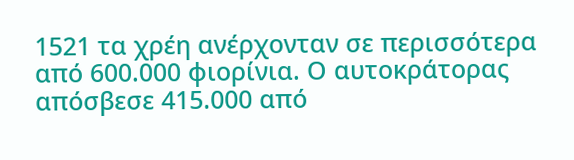1521 τα χρέη ανέρχονταν σε περισσότερα από 600.000 φιορίνια. Ο αυτοκράτορας απόσβεσε 415.000 από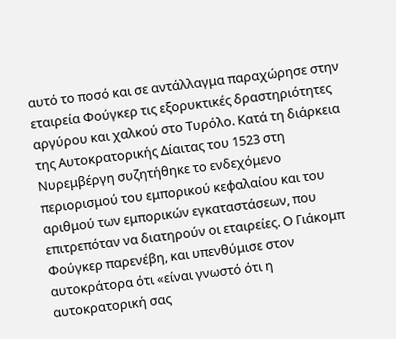αυτό το ποσό και σε αντάλλαγμα παραχώρησε στην εταιρεία Φούγκερ τις εξορυκτικές δραστηριότητες αργύρου και χαλκού στο Τυρόλο. Κατά τη διάρκεια της Αυτοκρατορικής Δίαιτας του 1523 στη Νυρεμβέργη συζητήθηκε το ενδεχόμενο περιορισμού του εμπορικού κεφαλαίου και του αριθμού των εμπορικών εγκαταστάσεων, που επιτρεπόταν να διατηρούν οι εταιρείες. Ο Γιάκομπ Φούγκερ παρενέβη, και υπενθύμισε στον αυτοκράτορα ότι «είναι γνωστό ότι η αυτοκρατορική σας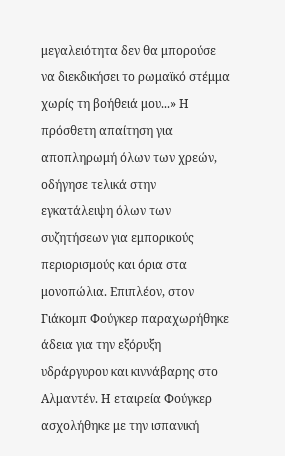μεγαλειότητα δεν θα μπορούσε να διεκδικήσει το ρωμαϊκό στέμμα χωρίς τη βοήθειά μου...» Η πρόσθετη απαίτηση για αποπληρωμή όλων των χρεών, οδήγησε τελικά στην εγκατάλειψη όλων των συζητήσεων για εμπορικούς περιορισμούς και όρια στα μονοπώλια. Επιπλέον, στον Γιάκομπ Φούγκερ παραχωρήθηκε άδεια για την εξόρυξη υδράργυρου και κιννάβαρης στο Αλμαντέν. Η εταιρεία Φούγκερ ασχολήθηκε με την ισπανική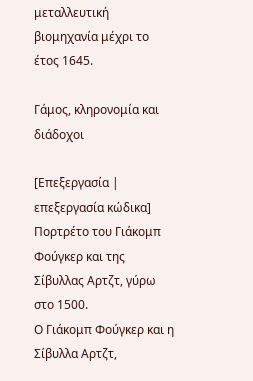μεταλλευτική βιομηχανία μέχρι το έτος 1645.

Γάμος, κληρονομία και διάδοχοι

[Επεξεργασία | επεξεργασία κώδικα]
Πορτρέτο του Γιάκομπ Φούγκερ και της Σίβυλλας Αρτζτ, γύρω στο 1500.
Ο Γιάκομπ Φούγκερ και η Σίβυλλα Αρτζτ,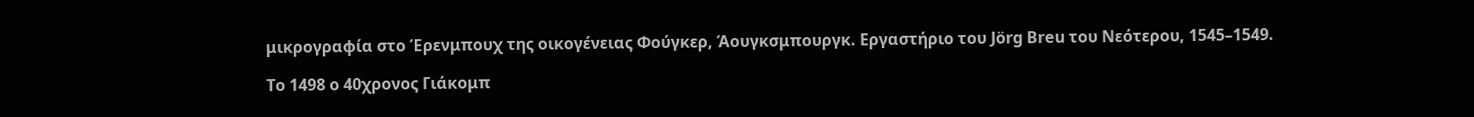μικρογραφία στο Έρενμπουχ της οικογένειας Φούγκερ, Άουγκσμπουργκ. Εργαστήριο του Jörg Breu του Νεότερου, 1545–1549.

Το 1498 ο 40χρονος Γιάκομπ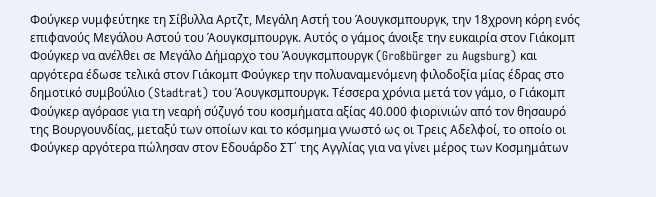Φούγκερ νυμφεύτηκε τη Σίβυλλα Αρτζτ, Μεγάλη Αστή του Άουγκσμπουργκ, την 18χρονη κόρη ενός επιφανούς Μεγάλου Αστού του Άουγκσμπουργκ. Αυτός ο γάμος άνοιξε την ευκαιρία στον Γιάκομπ Φούγκερ να ανέλθει σε Μεγάλο Δήμαρχο του Άουγκσμπουργκ (Großbürger zu Augsburg) και αργότερα έδωσε τελικά στον Γιάκομπ Φούγκερ την πολυαναμενόμενη φιλοδοξία μίας έδρας στο δημοτικό συμβούλιο (Stadtrat) του Άουγκσμπουργκ. Τέσσερα χρόνια μετά τον γάμο, ο Γιάκομπ Φούγκερ αγόρασε για τη νεαρή σύζυγό του κοσμήματα αξίας 40.000 φιορινιών από τον θησαυρό της Βουργουνδίας, μεταξύ των οποίων και το κόσμημα γνωστό ως οι Τρεις Αδελφοί, το οποίο οι Φούγκερ αργότερα πώλησαν στον Εδουάρδο ΣΤ΄ της Αγγλίας για να γίνει μέρος των Κοσμημάτων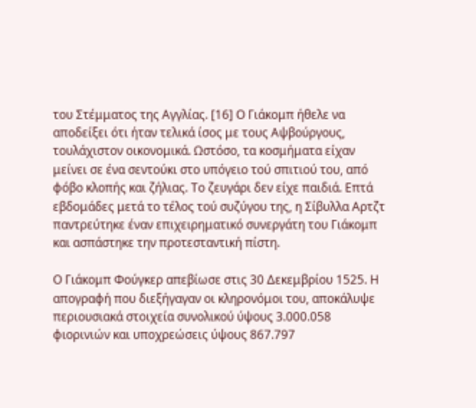του Στέμματος της Αγγλίας. [16] Ο Γιάκομπ ήθελε να αποδείξει ότι ήταν τελικά ίσος με τους Αψβούργους, τουλάχιστον οικονομικά. Ωστόσο, τα κοσμήματα είχαν μείνει σε ένα σεντούκι στο υπόγειο τού σπιτιού του, από φόβο κλοπής και ζήλιας. Το ζευγάρι δεν είχε παιδιά. Επτά εβδομάδες μετά το τέλος τού συζύγου της, η Σίβυλλα Αρτζτ παντρεύτηκε έναν επιχειρηματικό συνεργάτη του Γιάκομπ και ασπάστηκε την προτεσταντική πίστη.

Ο Γιάκομπ Φούγκερ απεβίωσε στις 30 Δεκεμβρίου 1525. Η απογραφή που διεξήγαγαν οι κληρονόμοι του, αποκάλυψε περιουσιακά στοιχεία συνολικού ύψους 3.000.058 φιορινιών και υποχρεώσεις ύψους 867.797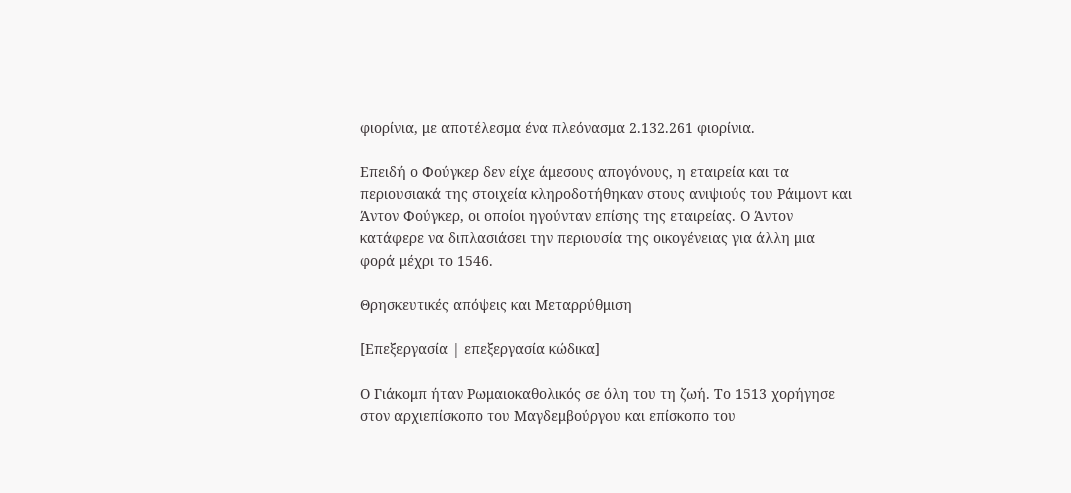φιορίνια, με αποτέλεσμα ένα πλεόνασμα 2.132.261 φιορίνια.

Επειδή ο Φούγκερ δεν είχε άμεσους απογόνους, η εταιρεία και τα περιουσιακά της στοιχεία κληροδοτήθηκαν στους ανιψιούς του Ράιμοντ και Άντον Φούγκερ, οι οποίοι ηγούνταν επίσης της εταιρείας. Ο Άντον κατάφερε να διπλασιάσει την περιουσία της οικογένειας για άλλη μια φορά μέχρι το 1546.

Θρησκευτικές απόψεις και Μεταρρύθμιση

[Επεξεργασία | επεξεργασία κώδικα]

Ο Γιάκομπ ήταν Ρωμαιοκαθολικός σε όλη του τη ζωή. Το 1513 χορήγησε στον αρχιεπίσκοπο του Μαγδεμβούργου και επίσκοπο του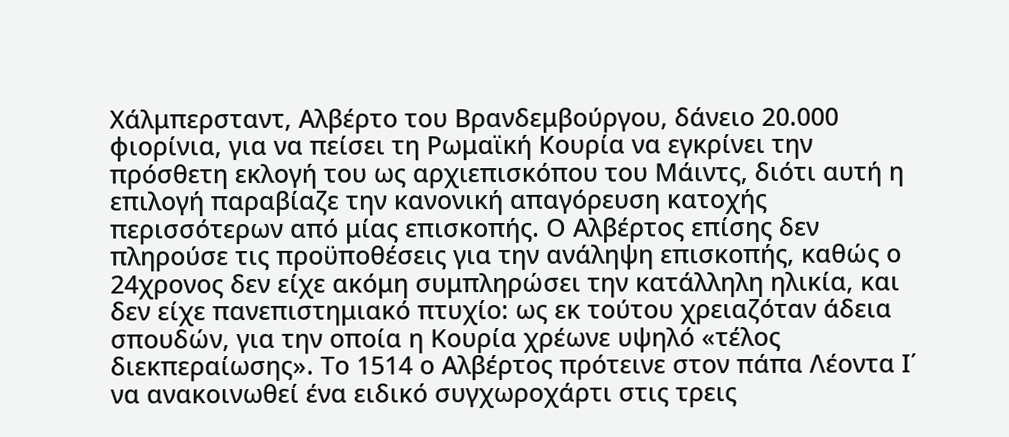Χάλμπερσταντ, Αλβέρτο του Βρανδεμβούργου, δάνειο 20.000 φιορίνια, για να πείσει τη Ρωμαϊκή Κουρία να εγκρίνει την πρόσθετη εκλογή του ως αρχιεπισκόπου του Μάιντς, διότι αυτή η επιλογή παραβίαζε την κανονική απαγόρευση κατοχής περισσότερων από μίας επισκοπής. Ο Αλβέρτος επίσης δεν πληρούσε τις προϋποθέσεις για την ανάληψη επισκοπής, καθώς ο 24χρονος δεν είχε ακόμη συμπληρώσει την κατάλληλη ηλικία, και δεν είχε πανεπιστημιακό πτυχίο: ως εκ τούτου χρειαζόταν άδεια σπουδών, για την οποία η Κουρία χρέωνε υψηλό «τέλος διεκπεραίωσης». Το 1514 ο Αλβέρτος πρότεινε στον πάπα Λέοντα Ι΄ να ανακοινωθεί ένα ειδικό συγχωροχάρτι στις τρεις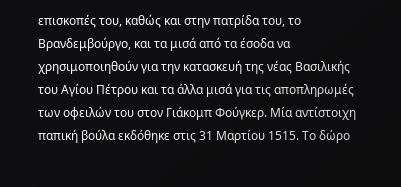επισκοπές του, καθώς και στην πατρίδα του, το Βρανδεμβούργο, και τα μισά από τα έσοδα να χρησιμοποιηθούν για την κατασκευή της νέας Βασιλικής του Αγίου Πέτρου και τα άλλα μισά για τις αποπληρωμές των οφειλών του στον Γιάκομπ Φούγκερ. Μία αντίστοιχη παπική βούλα εκδόθηκε στις 31 Μαρτίου 1515. Το δώρο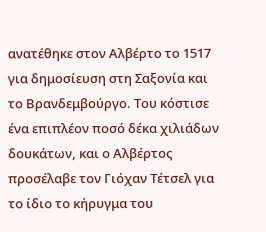ανατέθηκε στον Αλβέρτο το 1517 για δημοσίευση στη Σαξονία και το Βρανδεμβούργο. Του κόστισε ένα επιπλέον ποσό δέκα χιλιάδων δουκάτων, και ο Αλβέρτος προσέλαβε τον Γιόχαν Τέτσελ για το ίδιο το κήρυγμα του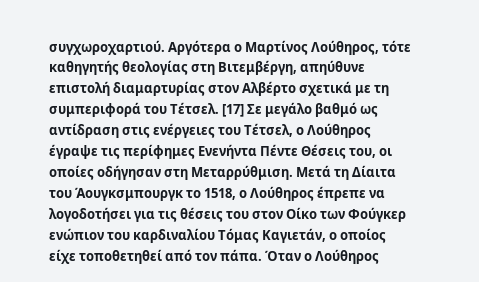συγχωροχαρτιού. Αργότερα ο Μαρτίνος Λούθηρος, τότε καθηγητής θεολογίας στη Βιτεμβέργη, απηύθυνε επιστολή διαμαρτυρίας στον Αλβέρτο σχετικά με τη συμπεριφορά του Τέτσελ. [17] Σε μεγάλο βαθμό ως αντίδραση στις ενέργειες του Τέτσελ, ο Λούθηρος έγραψε τις περίφημες Ενενήντα Πέντε Θέσεις του, οι οποίες οδήγησαν στη Μεταρρύθμιση. Μετά τη Δίαιτα του Άουγκσμπουργκ το 1518, ο Λούθηρος έπρεπε να λογοδοτήσει για τις θέσεις του στον Οίκο των Φούγκερ ενώπιον του καρδιναλίου Τόμας Καγιετάν, ο οποίος είχε τοποθετηθεί από τον πάπα. Όταν ο Λούθηρος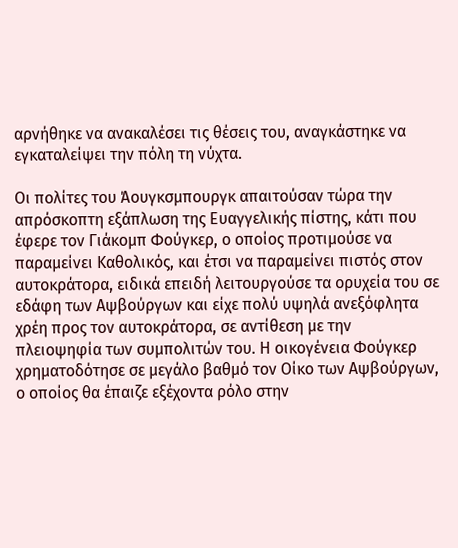αρνήθηκε να ανακαλέσει τις θέσεις του, αναγκάστηκε να εγκαταλείψει την πόλη τη νύχτα.

Οι πολίτες του Άουγκσμπουργκ απαιτούσαν τώρα την απρόσκοπτη εξάπλωση της Ευαγγελικής πίστης, κάτι που έφερε τον Γιάκομπ Φούγκερ, ο οποίος προτιμούσε να παραμείνει Καθολικός, και έτσι να παραμείνει πιστός στον αυτοκράτορα, ειδικά επειδή λειτουργούσε τα ορυχεία του σε εδάφη των Αψβούργων και είχε πολύ υψηλά ανεξόφλητα χρέη προς τον αυτοκράτορα, σε αντίθεση με την πλειοψηφία των συμπολιτών του. Η οικογένεια Φούγκερ χρηματοδότησε σε μεγάλο βαθμό τον Οίκο των Αψβούργων, ο οποίος θα έπαιζε εξέχοντα ρόλο στην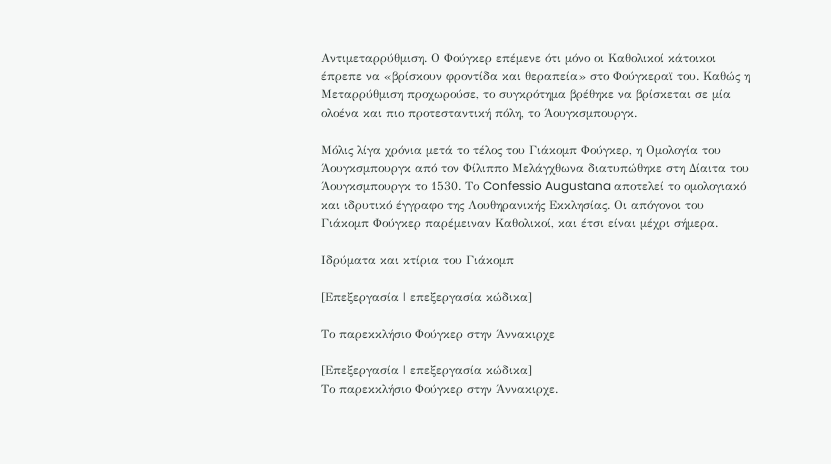Αντιμεταρρύθμιση. Ο Φούγκερ επέμενε ότι μόνο οι Καθολικοί κάτοικοι έπρεπε να «βρίσκουν φροντίδα και θεραπεία» στο Φούγκεραϊ του. Καθώς η Μεταρρύθμιση προχωρούσε, το συγκρότημα βρέθηκε να βρίσκεται σε μία ολοένα και πιο προτεσταντική πόλη, το Άουγκσμπουργκ.

Μόλις λίγα χρόνια μετά το τέλος του Γιάκομπ Φούγκερ, η Ομολογία του Άουγκσμπουργκ από τον Φίλιππο Μελάγχθωνα διατυπώθηκε στη Δίαιτα του Άουγκσμπουργκ το 1530. Το Confessio Augustana αποτελεί το ομολογιακό και ιδρυτικό έγγραφο της Λουθηρανικής Εκκλησίας. Οι απόγονοι του Γιάκομπ Φούγκερ παρέμειναν Καθολικοί, και έτσι είναι μέχρι σήμερα.

Ιδρύματα και κτίρια του Γιάκομπ

[Επεξεργασία | επεξεργασία κώδικα]

Το παρεκκλήσιο Φούγκερ στην Άννακιρχε

[Επεξεργασία | επεξεργασία κώδικα]
Το παρεκκλήσιο Φούγκερ στην Άννακιρχε.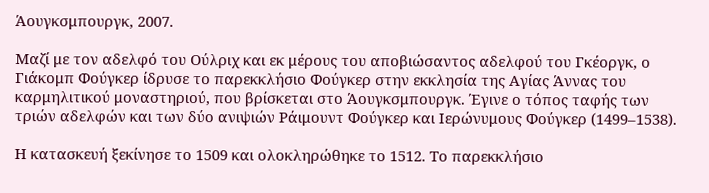Άουγκσμπουργκ, 2007.

Μαζί με τον αδελφό του Ούλριχ και εκ μέρους του αποβιώσαντος αδελφού του Γκέοργκ, ο Γιάκομπ Φούγκερ ίδρυσε το παρεκκλήσιο Φούγκερ στην εκκλησία της Αγίας Άννας του καρμηλιτικού μοναστηριού, που βρίσκεται στο Άουγκσμπουργκ. Έγινε ο τόπος ταφής των τριών αδελφών και των δύο ανιψιών Ράιμουντ Φούγκερ και Ιερώνυμους Φούγκερ (1499–1538).

Η κατασκευή ξεκίνησε το 1509 και ολοκληρώθηκε το 1512. Το παρεκκλήσιο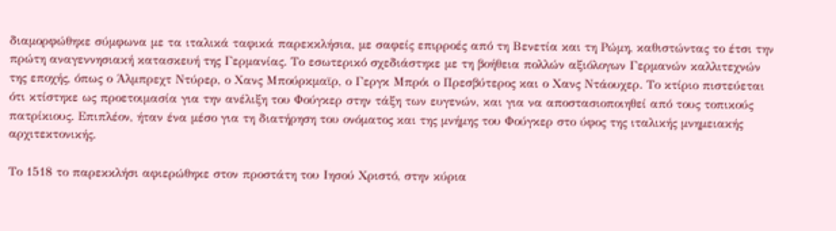διαμορφώθηκε σύμφωνα με τα ιταλικά ταφικά παρεκκλήσια, με σαφείς επιρροές από τη Βενετία και τη Ρώμη, καθιστώντας το έτσι την πρώτη αναγεννησιακή κατασκευή της Γερμανίας. Το εσωτερικό σχεδιάστηκε με τη βοήθεια πολλών αξιόλογων Γερμανών καλλιτεχνών της εποχής, όπως ο Άλμπρεχτ Ντύρερ, ο Χανς Μπούρκμαϊρ, ο Γεργκ Μπρόι ο Πρεσβύτερος και ο Χανς Ντάουχερ. Το κτίριο πιστεύεται ότι κτίστηκε ως προετοιμασία για την ανέλιξη του Φούγκερ στην τάξη των ευγενών, και για να αποστασιοποιηθεί από τους τοπικούς πατρίκιους. Επιπλέον, ήταν ένα μέσο για τη διατήρηση του ονόματος και της μνήμης του Φούγκερ στο ύφος της ιταλικής μνημειακής αρχιτεκτονικής.

Το 1518 το παρεκκλήσι αφιερώθηκε στον προστάτη του Ιησού Χριστό, στην κύρια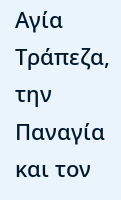Αγία Τράπεζα, την Παναγία και τον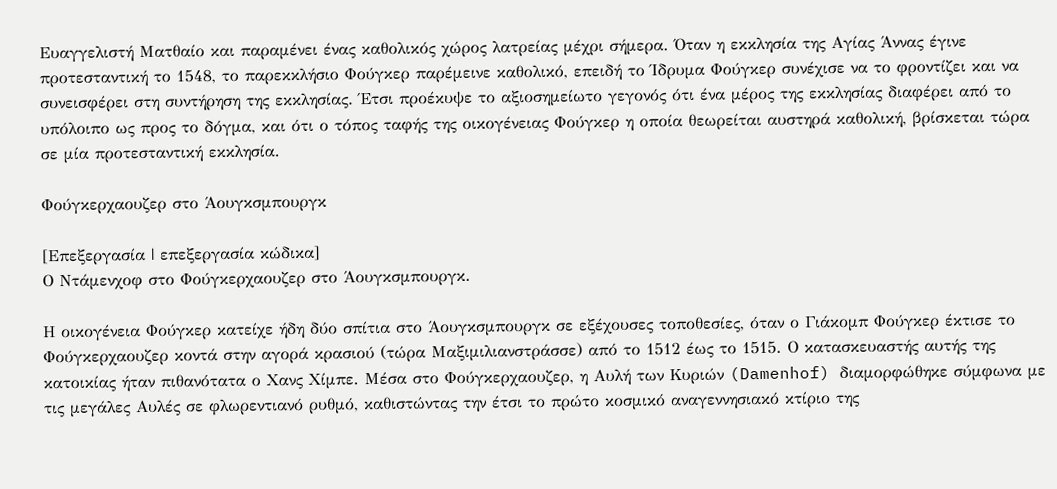Ευαγγελιστή Ματθαίο και παραμένει ένας καθολικός χώρος λατρείας μέχρι σήμερα. Όταν η εκκλησία της Αγίας Άννας έγινε προτεσταντική το 1548, το παρεκκλήσιο Φούγκερ παρέμεινε καθολικό, επειδή το Ίδρυμα Φούγκερ συνέχισε να το φροντίζει και να συνεισφέρει στη συντήρηση της εκκλησίας. Έτσι προέκυψε το αξιοσημείωτο γεγονός ότι ένα μέρος της εκκλησίας διαφέρει από το υπόλοιπο ως προς το δόγμα, και ότι ο τόπος ταφής της οικογένειας Φούγκερ η οποία θεωρείται αυστηρά καθολική, βρίσκεται τώρα σε μία προτεσταντική εκκλησία.

Φούγκερχαουζερ στο Άουγκσμπουργκ

[Επεξεργασία | επεξεργασία κώδικα]
Ο Ντάμενχοφ στο Φούγκερχαουζερ στο Άουγκσμπουργκ.

Η οικογένεια Φούγκερ κατείχε ήδη δύο σπίτια στο Άουγκσμπουργκ σε εξέχουσες τοποθεσίες, όταν ο Γιάκομπ Φούγκερ έκτισε το Φούγκερχαουζερ κοντά στην αγορά κρασιού (τώρα Μαξιμιλιανστράσσε) από το 1512 έως το 1515. Ο κατασκευαστής αυτής της κατοικίας ήταν πιθανότατα ο Χανς Χίμπε. Μέσα στο Φούγκερχαουζερ, η Αυλή των Κυριών (Damenhof) διαμορφώθηκε σύμφωνα με τις μεγάλες Αυλές σε φλωρεντιανό ρυθμό, καθιστώντας την έτσι το πρώτο κοσμικό αναγεννησιακό κτίριο της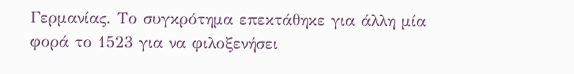Γερμανίας. Το συγκρότημα επεκτάθηκε για άλλη μία φορά το 1523 για να φιλοξενήσει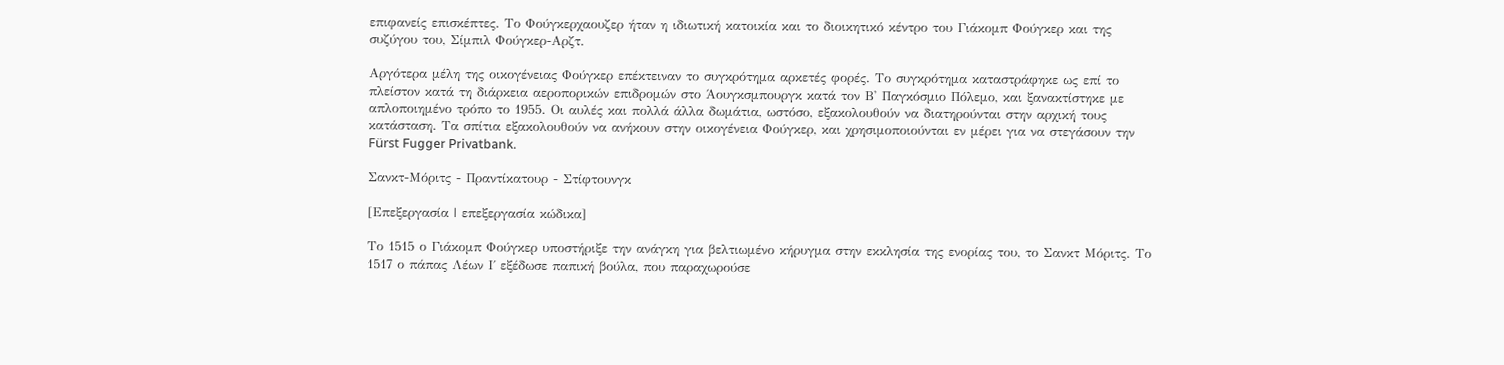επιφανείς επισκέπτες. Το Φούγκερχαουζερ ήταν η ιδιωτική κατοικία και το διοικητικό κέντρο του Γιάκομπ Φούγκερ και της συζύγου του, Σίμπιλ Φούγκερ-Αρζτ.

Αργότερα μέλη της οικογένειας Φούγκερ επέκτειναν το συγκρότημα αρκετές φορές. Το συγκρότημα καταστράφηκε ως επί το πλείστον κατά τη διάρκεια αεροπορικών επιδρομών στο Άουγκσμπουργκ κατά τον Β' Παγκόσμιο Πόλεμο, και ξανακτίστηκε με απλοποιημένο τρόπο το 1955. Οι αυλές και πολλά άλλα δωμάτια, ωστόσο, εξακολουθούν να διατηρούνται στην αρχική τους κατάσταση. Τα σπίτια εξακολουθούν να ανήκουν στην οικογένεια Φούγκερ, και χρησιμοποιούνται εν μέρει για να στεγάσουν την Fürst Fugger Privatbank.

Σανκτ-Μόριτς - Πραντίκατουρ - Στίφτουνγκ

[Επεξεργασία | επεξεργασία κώδικα]

Το 1515 ο Γιάκομπ Φούγκερ υποστήριξε την ανάγκη για βελτιωμένο κήρυγμα στην εκκλησία της ενορίας του, το Σανκτ Μόριτς. Το 1517 ο πάπας Λέων Ι΄ εξέδωσε παπική βούλα, που παραχωρούσε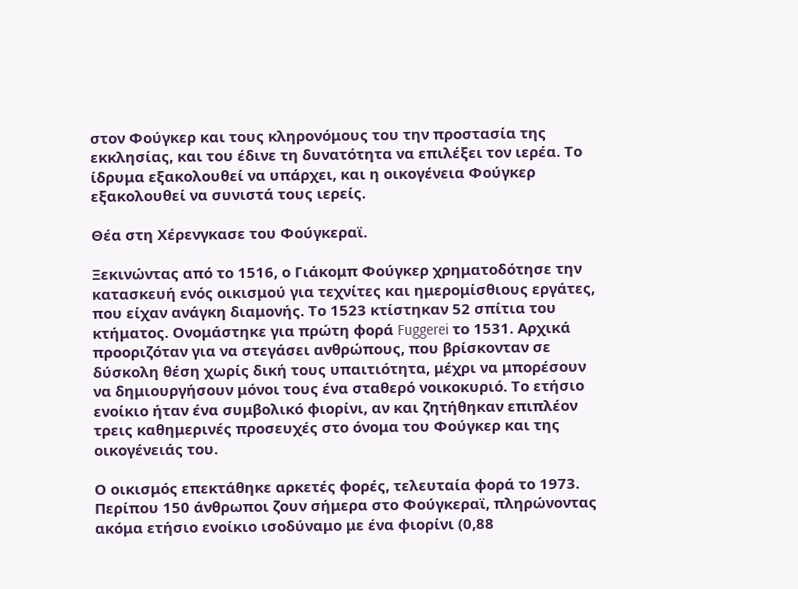στον Φούγκερ και τους κληρονόμους του την προστασία της εκκλησίας, και του έδινε τη δυνατότητα να επιλέξει τον ιερέα. Το ίδρυμα εξακολουθεί να υπάρχει, και η οικογένεια Φούγκερ εξακολουθεί να συνιστά τους ιερείς.

Θέα στη Χέρενγκασε του Φούγκεραϊ.

Ξεκινώντας από το 1516, ο Γιάκομπ Φούγκερ χρηματοδότησε την κατασκευή ενός οικισμού για τεχνίτες και ημερομίσθιους εργάτες, που είχαν ανάγκη διαμονής. Το 1523 κτίστηκαν 52 σπίτια του κτήματος. Ονομάστηκε για πρώτη φορά Fuggerei το 1531. Αρχικά προοριζόταν για να στεγάσει ανθρώπους, που βρίσκονταν σε δύσκολη θέση χωρίς δική τους υπαιτιότητα, μέχρι να μπορέσουν να δημιουργήσουν μόνοι τους ένα σταθερό νοικοκυριό. Το ετήσιο ενοίκιο ήταν ένα συμβολικό φιορίνι, αν και ζητήθηκαν επιπλέον τρεις καθημερινές προσευχές στο όνομα του Φούγκερ και της οικογένειάς του.

Ο οικισμός επεκτάθηκε αρκετές φορές, τελευταία φορά το 1973. Περίπου 150 άνθρωποι ζουν σήμερα στο Φούγκεραϊ, πληρώνοντας ακόμα ετήσιο ενοίκιο ισοδύναμο με ένα φιορίνι (0,88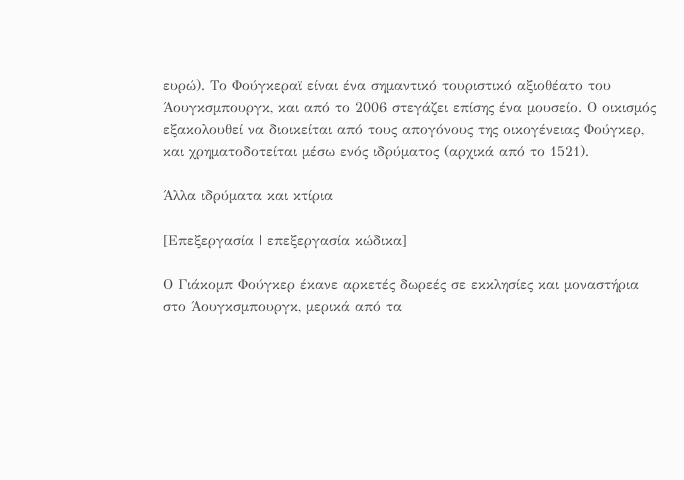ευρώ). Το Φούγκεραϊ είναι ένα σημαντικό τουριστικό αξιοθέατο του Άουγκσμπουργκ, και από το 2006 στεγάζει επίσης ένα μουσείο. Ο οικισμός εξακολουθεί να διοικείται από τους απογόνους της οικογένειας Φούγκερ, και χρηματοδοτείται μέσω ενός ιδρύματος (αρχικά από το 1521).

Άλλα ιδρύματα και κτίρια

[Επεξεργασία | επεξεργασία κώδικα]

Ο Γιάκομπ Φούγκερ έκανε αρκετές δωρεές σε εκκλησίες και μοναστήρια στο Άουγκσμπουργκ, μερικά από τα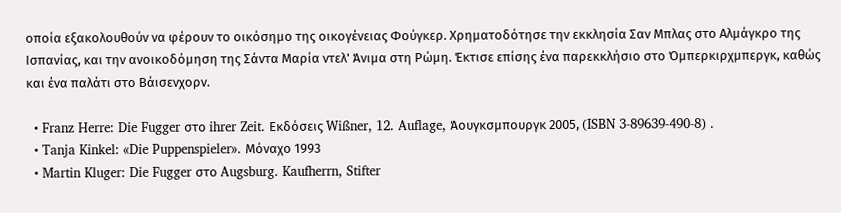οποία εξακολουθούν να φέρουν το οικόσημο της οικογένειας Φούγκερ. Χρηματοδότησε την εκκλησία Σαν Μπλας στο Αλμάγκρο της Ισπανίας, και την ανοικοδόμηση της Σάντα Μαρία ντελ' Άνιμα στη Ρώμη. Έκτισε επίσης ένα παρεκκλήσιο στο Όμπερκιρχμπεργκ, καθώς και ένα παλάτι στο Βάισενχορν.

  • Franz Herre: Die Fugger στο ihrer Zeit. Εκδόσεις Wißner, 12. Auflage, Άουγκσμπουργκ 2005, (ISBN 3-89639-490-8) .
  • Tanja Kinkel: «Die Puppenspieler». Μόναχο 1993
  • Martin Kluger: Die Fugger στο Augsburg. Kaufherrn, Stifter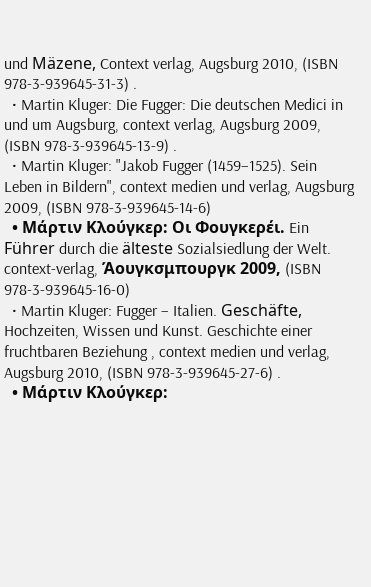und Mäzene, Context verlag, Augsburg 2010, (ISBN 978-3-939645-31-3) .
  • Martin Kluger: Die Fugger: Die deutschen Medici in und um Augsburg, context verlag, Augsburg 2009, (ISBN 978-3-939645-13-9) .
  • Martin Kluger: "Jakob Fugger (1459–1525). Sein Leben in Bildern", context medien und verlag, Augsburg 2009, (ISBN 978-3-939645-14-6)
  • Μάρτιν Κλούγκερ: Οι Φουγκερέι. Ein Führer durch die älteste Sozialsiedlung der Welt. context-verlag, Άουγκσμπουργκ 2009, (ISBN 978-3-939645-16-0)
  • Martin Kluger: Fugger – Italien. Geschäfte, Hochzeiten, Wissen und Kunst. Geschichte einer fruchtbaren Beziehung , context medien und verlag, Augsburg 2010, (ISBN 978-3-939645-27-6) .
  • Μάρτιν Κλούγκερ: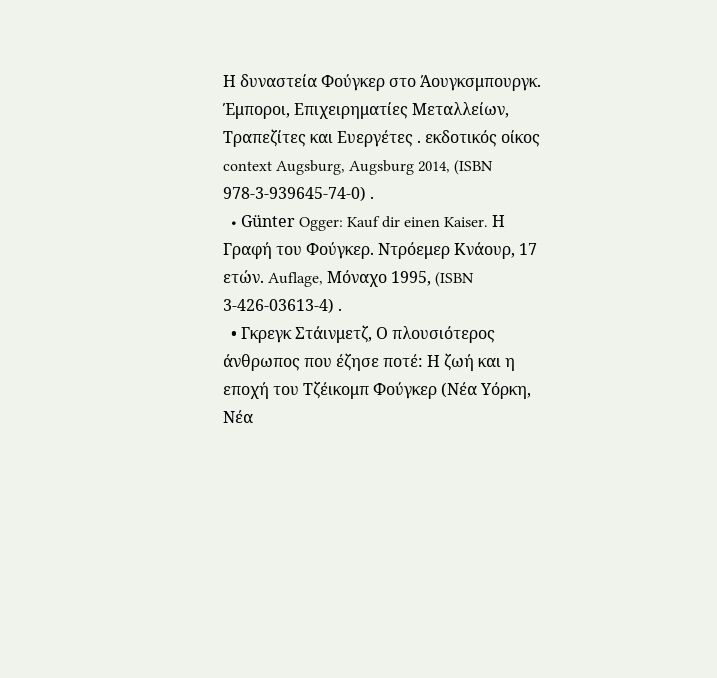Η δυναστεία Φούγκερ στο Άουγκσμπουργκ. Έμποροι, Επιχειρηματίες Μεταλλείων, Τραπεζίτες και Ευεργέτες . εκδοτικός οίκος context Augsburg, Augsburg 2014, (ISBN 978-3-939645-74-0) .
  • Günter Ogger: Kauf dir einen Kaiser. Η Γραφή του Φούγκερ. Ντρόεμερ Κνάουρ, 17 ετών. Auflage, Μόναχο 1995, (ISBN 3-426-03613-4) .
  • Γκρεγκ Στάινμετζ, Ο πλουσιότερος άνθρωπος που έζησε ποτέ: Η ζωή και η εποχή του Τζέικομπ Φούγκερ (Νέα Υόρκη, Νέα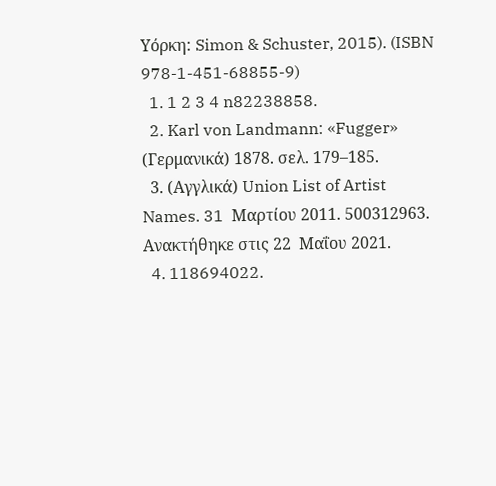Υόρκη: Simon & Schuster, 2015). (ISBN 978-1-451-68855-9)
  1. 1 2 3 4 n82238858.
  2. Karl von Landmann: «Fugger» (Γερμανικά) 1878. σελ. 179–185.
  3. (Αγγλικά) Union List of Artist Names. 31  Μαρτίου 2011. 500312963. Ανακτήθηκε στις 22  Μαΐου 2021.
  4. 118694022.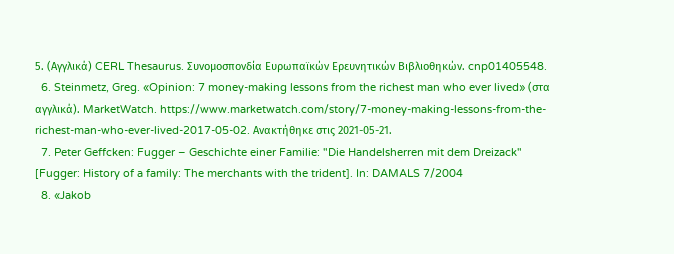5. (Αγγλικά) CERL Thesaurus. Συνομοσπονδία Ευρωπαϊκών Ερευνητικών Βιβλιοθηκών. cnp01405548.
  6. Steinmetz, Greg. «Opinion: 7 money-making lessons from the richest man who ever lived» (στα αγγλικά). MarketWatch. https://www.marketwatch.com/story/7-money-making-lessons-from-the-richest-man-who-ever-lived-2017-05-02. Ανακτήθηκε στις 2021-05-21.
  7. Peter Geffcken: Fugger – Geschichte einer Familie: "Die Handelsherren mit dem Dreizack" [Fugger: History of a family: The merchants with the trident]. In: DAMALS 7/2004
  8. «Jakob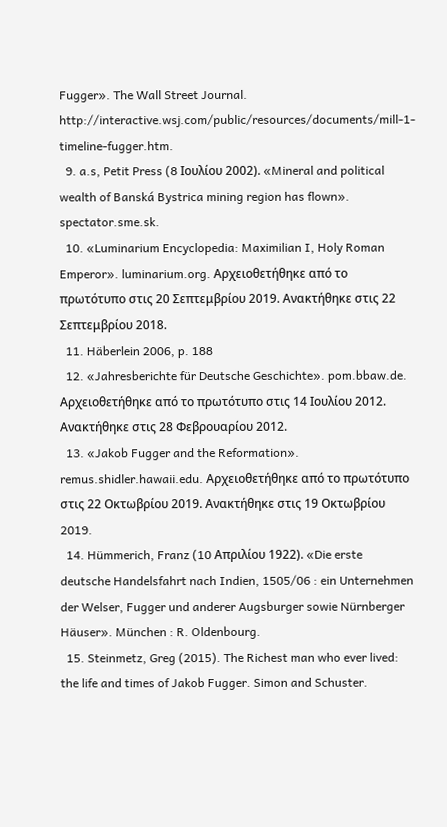Fugger». The Wall Street Journal. http://interactive.wsj.com/public/resources/documents/mill-1-timeline-fugger.htm.
  9. a.s, Petit Press (8 Ιουλίου 2002). «Mineral and political wealth of Banská Bystrica mining region has flown». spectator.sme.sk.
  10. «Luminarium Encyclopedia: Maximilian I, Holy Roman Emperor». luminarium.org. Αρχειοθετήθηκε από το πρωτότυπο στις 20 Σεπτεμβρίου 2019. Ανακτήθηκε στις 22 Σεπτεμβρίου 2018.
  11. Häberlein 2006, p. 188
  12. «Jahresberichte für Deutsche Geschichte». pom.bbaw.de. Αρχειοθετήθηκε από το πρωτότυπο στις 14 Ιουλίου 2012. Ανακτήθηκε στις 28 Φεβρουαρίου 2012.
  13. «Jakob Fugger and the Reformation». remus.shidler.hawaii.edu. Αρχειοθετήθηκε από το πρωτότυπο στις 22 Οκτωβρίου 2019. Ανακτήθηκε στις 19 Οκτωβρίου 2019.
  14. Hümmerich, Franz (10 Απριλίου 1922). «Die erste deutsche Handelsfahrt nach Indien, 1505/06 : ein Unternehmen der Welser, Fugger und anderer Augsburger sowie Nürnberger Häuser». München : R. Oldenbourg.
  15. Steinmetz, Greg (2015). The Richest man who ever lived: the life and times of Jakob Fugger. Simon and Schuster.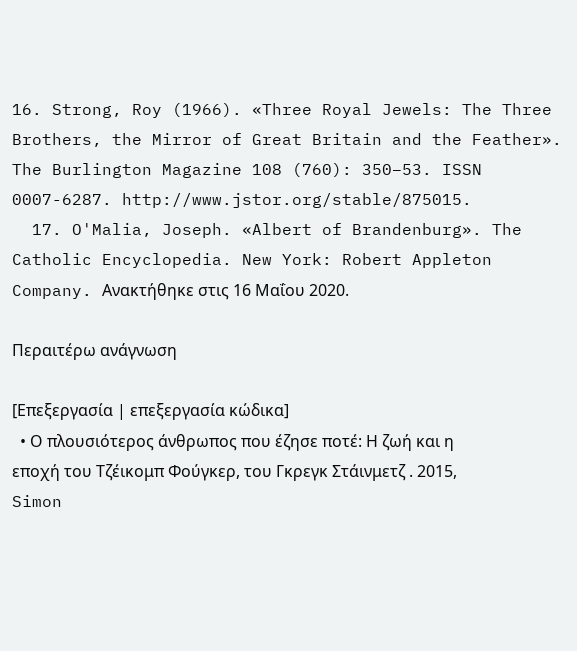16. Strong, Roy (1966). «Three Royal Jewels: The Three Brothers, the Mirror of Great Britain and the Feather». The Burlington Magazine 108 (760): 350–53. ISSN 0007-6287. http://www.jstor.org/stable/875015.
  17. O'Malia, Joseph. «Albert of Brandenburg». The Catholic Encyclopedia. New York: Robert Appleton Company. Ανακτήθηκε στις 16 Μαΐου 2020.

Περαιτέρω ανάγνωση

[Επεξεργασία | επεξεργασία κώδικα]
  • Ο πλουσιότερος άνθρωπος που έζησε ποτέ: Η ζωή και η εποχή του Τζέικομπ Φούγκερ, του Γκρεγκ Στάινμετζ . 2015, Simon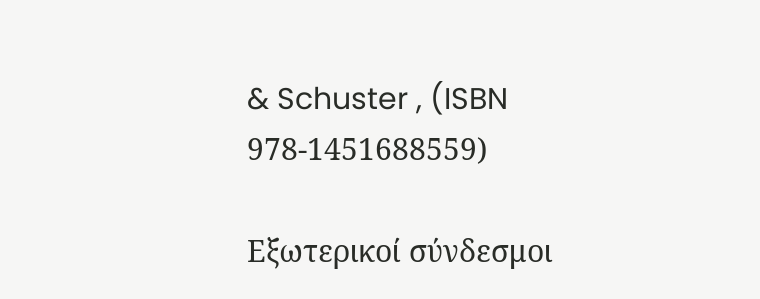& Schuster , (ISBN 978-1451688559)

Εξωτερικοί σύνδεσμοι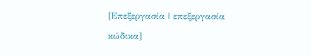[Επεξεργασία | επεξεργασία κώδικα]